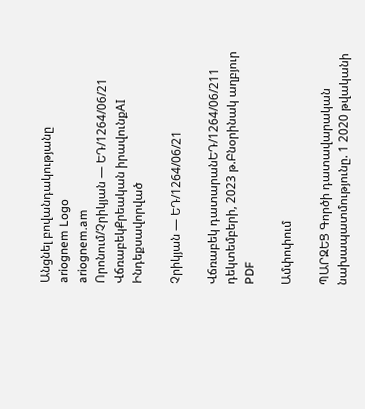Անցնել բովանդակությանը
ariognem Logo
ariognem.am
Որոնում/Չրիկյան — ԵԴ/1264/06/21
ՎճռաբեկՔրեական իրավունքAI Ինդեքսավորված

Չրիկյան — ԵԴ/1264/06/21

Վճռաբեկ դատարանԵԴ/1264/06/211 դեկտեմբերի, 2023 թ.Բնօրինակ աղբյուր
PDF

Ամփոփում

ՊԱՐԶԵՑ Գործի դատավարական նախապատմությունը. 1 2020 թվականի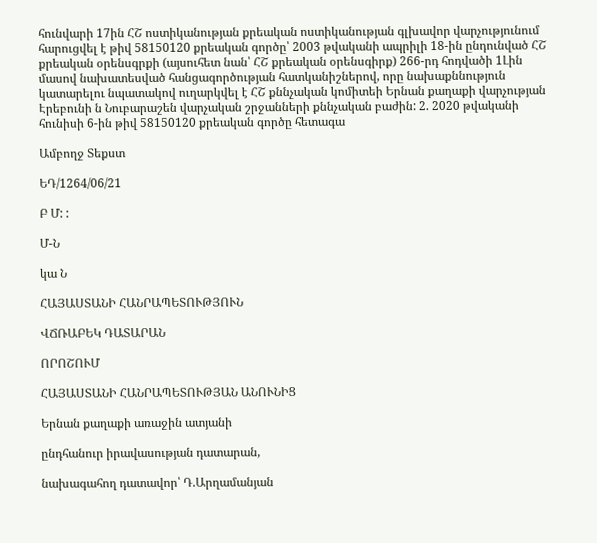հունվարի 17ին ՀՇ ոստիկանության քրեական ոստիկանության գլխավոր վարչությունում հարուցվել է թիվ 58150120 քրեական գործը՝ 2003 թվականի ապրիլի 18-ին ընդունված ՀՇ քրեական օրենսգրքի (այսուհետ նան՝ ՀՇ քրեական օրենսգիրք) 266-րդ հոդվածի 1Լին մասով նախատեսված հանցագործության հատկանիշներով, որը նախաքննություն կատարելու նպատակով ուղարկվել է ՀՇ քննչական կոմիտեի Երնան քաղաքի վարչության Էրեբունի ն Նուբարաշեն վարչական շրջանների քննչական բաժին: 2. 2020 թվականի հունիսի 6-ին թիվ 58150120 քրեական գործը հետագա

Ամբողջ Տեքստ

ԵԴ/1264/06/21

Բ Մ: :

Մ-Ն

կա Ն

ՀԱՅԱՍՏԱՆԻ ՀԱՆՐԱՊԵՏՈՒԹՅՈՒՆ

ՎՃՌԱԲԵԿ ԴԱՏԱՐԱՆ

ՈՐՈՇՈՒՄ

ՀԱՅԱՍՏԱՆԻ ՀԱՆՐԱՊԵՏՈՒԹՅԱՆ ԱՆՈՒՆԻՑ

Երնան քաղաքի առաջին ատյանի

ընդհանուր իրավասության դատարան,

նախագահող դատավոր՝ Դ.Արղամանյան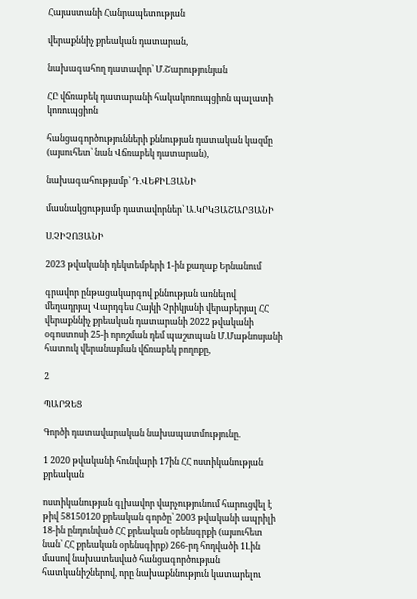Հայաստանի Հանրապետության

վերաքննիչ քրեական դատարան,

նախագահող դատավոր՝ Մ.Շարությունյան

ՀԸ վճռաբեկ դատարանի հակակոռուպցիոն պալատի կոռուպցիոն

հանցագործությունների քննության դատական կազմը (այսուհետ՝ նան Վճռաբեկ դատարան),

նախագահությամբ՝ Դ.ՎԵՔԻԼՅԱՆԻ

մասնակցությամբ դատավորներ՝ Ա.ԿՐԿՅԱՇԱՐՅԱՆԻ

Ս.ՉԻՉՈՅԱՆԻ

2023 թվականի դեկտեմբերի 1-ին քաղաք Երնանում

գրավոր ընթացակարգով քննության առնելով մեղադրյալ Վարդգես Հայկի Չրիկյանի վերաբերյալ ՀՀ վերաքննիչ քրեական դատարանի 2022 թվականի օգոստոսի 25-ի որոշման դեմ պաշտպան Մ.Մաթնոսյանի հատուկ վերանայման վճռաբեկ բողոքը,

2

ՊԱՐԶԵՑ

Գործի դատավարական նախապատմությունը.

1 2020 թվականի հունվարի 17ին ՀՀ ոստիկանության քրեական

ոստիկանության գլխավոր վարչությունում հարուցվել է թիվ 58150120 քրեական գործը՝ 2003 թվականի ապրիլի 18-ին ընդունված ՀՀ քրեական օրենսգրքի (այսուհետ նան՝ ՀՀ քրեական օրենսգիրք) 266-րդ հոդվածի 1Լին մասով նախատեսված հանցագործության հատկանիշներով, որը նախաքննություն կատարելու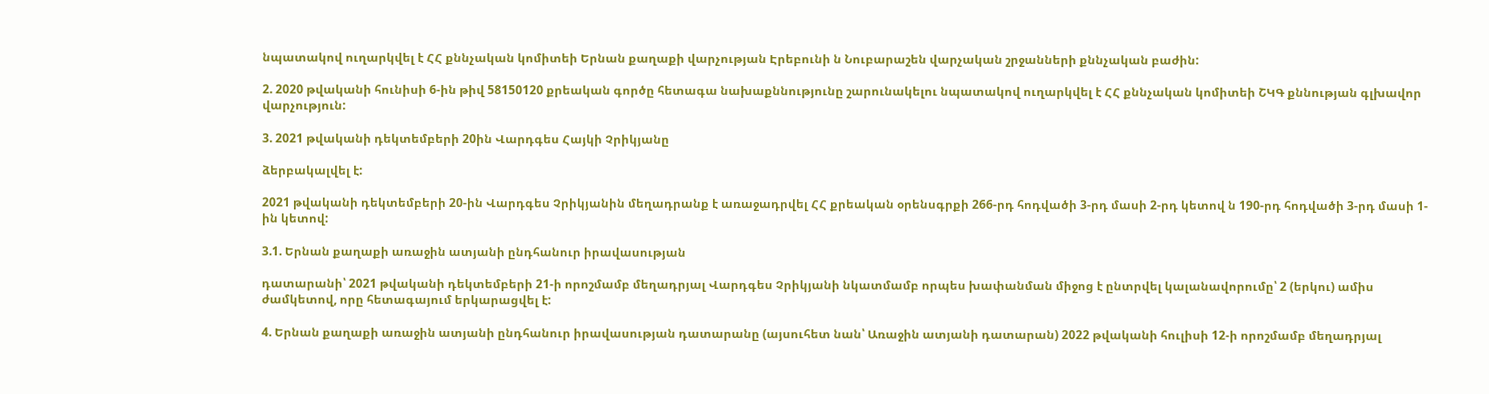նպատակով ուղարկվել է ՀՀ քննչական կոմիտեի Երնան քաղաքի վարչության Էրեբունի ն Նուբարաշեն վարչական շրջանների քննչական բաժին:

2. 2020 թվականի հունիսի 6-ին թիվ 58150120 քրեական գործը հետագա նախաքննությունը շարունակելու նպատակով ուղարկվել է ՀՀ քննչական կոմիտեի ՇԿԳ քննության գլխավոր վարչություն:

3. 2021 թվականի դեկտեմբերի 20ին Վարդգես Հայկի Չրիկյանը

ձերբակալվել է:

2021 թվականի դեկտեմբերի 20-ին Վարդգես Չրիկյանին մեղադրանք է առաջադրվել ՀՀ քրեական օրենսգրքի 266-րդ հոդվածի 3-րդ մասի 2-րդ կետով ն 190-րդ հոդվածի 3-րդ մասի 1-ին կետով:

3.1. Երնան քաղաքի առաջին ատյանի ընդհանուր իրավասության

դատարանի՝ 2021 թվականի դեկտեմբերի 21-ի որոշմամբ մեղադրյալ Վարդգես Չրիկյանի նկատմամբ որպես խափանման միջոց է ընտրվել կալանավորումը՝ 2 (երկու) ամիս ժամկետով, որը հետագայում երկարացվել է:

4. Երնան քաղաքի առաջին ատյանի ընդհանուր իրավասության դատարանը (այսուհետ նան՝ Առաջին ատյանի դատարան) 2022 թվականի հուլիսի 12-ի որոշմամբ մեղադրյալ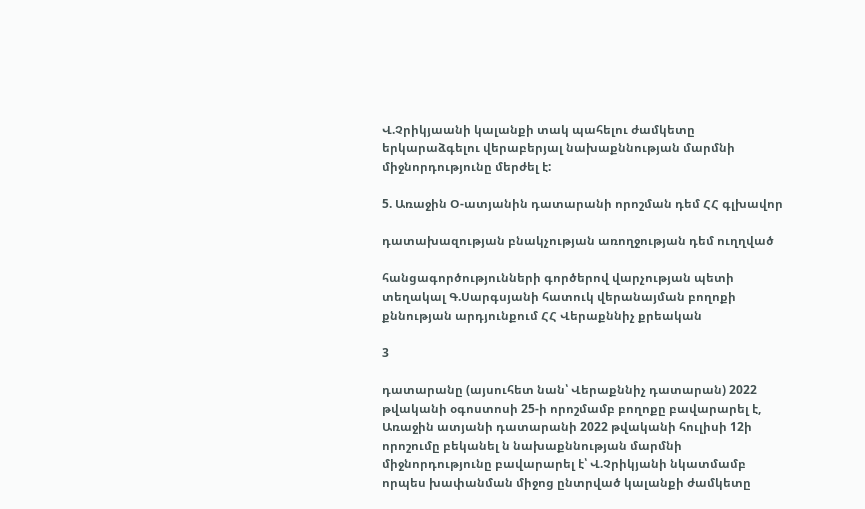Վ.Չրիկյաանի կալանքի տակ պահելու ժամկետը երկարաձգելու վերաբերյալ նախաքննության մարմնի միջնորդությունը մերժել է:

5. Առաջին Օ-ատյանին դատարանի որոշման դեմ ՀՀ գլխավոր

դատախազության բնակչության առողջության դեմ ուղղված

հանցագործությունների գործերով վարչության պետի տեղակալ Գ.Սարգսյանի հատուկ վերանայման բողոքի քննության արդյունքում ՀՀ Վերաքննիչ քրեական

3

դատարանը (այսուհետ նան՝ Վերաքննիչ դատարան) 2022 թվականի օգոստոսի 25-ի որոշմամբ բողոքը բավարարել է, Առաջին ատյանի դատարանի 2022 թվականի հուլիսի 12ի որոշումը բեկանել ն նախաքննության մարմնի միջնորդությունը բավարարել է՝ Վ.Չրիկյանի նկատմամբ որպես խափանման միջոց ընտրված կալանքի ժամկետը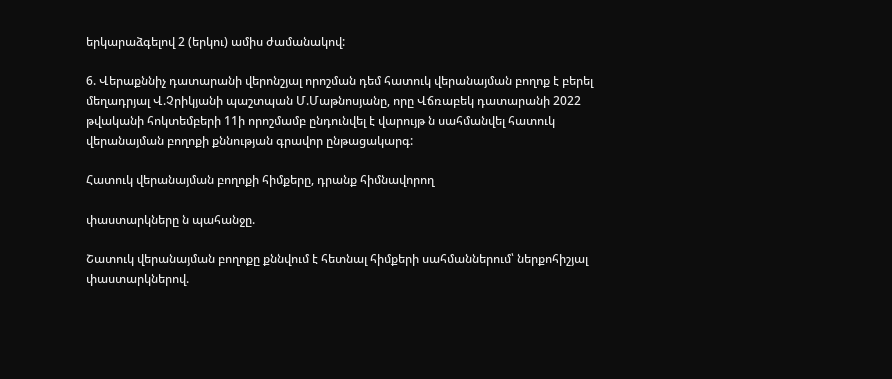երկարաձգելով 2 (երկու) ամիս ժամանակով:

6. Վերաքննիչ դատարանի վերոնշյալ որոշման դեմ հատուկ վերանայման բողոք է բերել մեղադրյալ Վ.Չրիկյանի պաշտպան Մ.Մաթնոսյանը, որը Վճռաբեկ դատարանի 2022 թվականի հոկտեմբերի 11ի որոշմամբ ընդունվել է վարույթ ն սահմանվել հատուկ վերանայման բողոքի քննության գրավոր ընթացակարգ:

Հատուկ վերանայման բողոքի հիմքերը, դրանք հիմնավորող

փաստարկները ն պահանջը.

Շատուկ վերանայման բողոքը քննվում է հետնալ հիմքերի սահմաններում՝ ներքոհիշյալ փաստարկներով.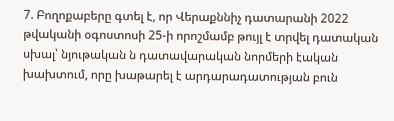7. Բողոքաբերը գտել է, որ Վերաքննիչ դատարանի 2022 թվականի օգոստոսի 25-ի որոշմամբ թույլ է տրվել դատական սխալ՝ նյութական ն դատավարական նորմերի էական խախտում, որը խաթարել է արդարադատության բուն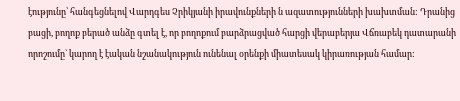էությունը՝ հանգեցնելով Վարդգես Չրիկյանի իրավունքների ն ազատությունների խախտման: Դրանից բացի, բողոք բերած անձը գտել է, որ բողոքում բարձրացված հարցի վերաբերյա Վճռաբեկ դատարանի որոշումը` կարող է էական նշանակություն ունենալ օրենքի միատեսակ կիրառության համար: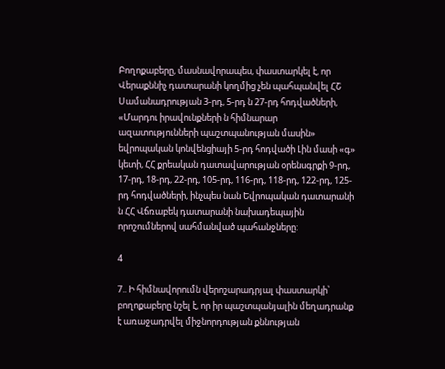Բողոքաբերը, մասնավորապես, փաստարկել է, որ Վերաքննիչ դատարանի կողմից չեն պահպանվել ՀՇ Սամանադրության 3-րդ, 5-րդ ն 27-րդ հոդվածների, «Մարդու իրավունքների ն հիմնարար ազատությունների պաշտպանության մասին» եվրոպական կոնվենցիայի 5-րդ հոդվածի Լին մասի «գ» կետի, ՀՀ քրեական դատավարության օրենսգրքի 9-րդ, 17-րդ, 18-րդ, 22-րդ, 105-րդ, 116-րդ, 118-րդ, 122-րդ, 125-րդ հոդվածների, ինչպես նան Եվրոպական դատարանի ն ՀՀ Վճռաբեկ դատարանի նախադեպային որոշումներով սահմանված պահանջները:

4

7.. Ի հիմնավորումն վերոշարադրյալ փաստարկի՝ բողոքաբերը նշել է, որ իր պաշտպանյալին մեղադրանք է առաջադրվել միջնորդության քննության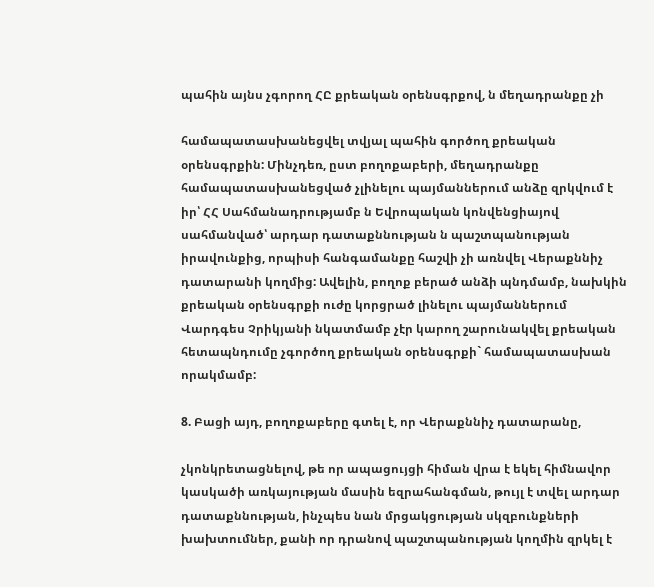պահին այնս չգորող ՀԸ քրեական օրենսգրքով, ն մեղադրանքը չի

համապատասխանեցվել տվյալ պահին գործող քրեական օրենսգրքին: Մինչդեռ, ըստ բողոքաբերի, մեղադրանքը համապատասխանեցված չլինելու պայմաններում անձը զրկվում է իր՝ ՀՀ Սահմանադրությամբ ն Եվրոպական կոնվենցիայով սահմանված՝ արդար դատաքննության ն պաշտպանության իրավունքից, որպիսի հանգամանքը հաշվի չի առնվել Վերաքննիչ դատարանի կողմից: Ավելին, բողոք բերած անձի պնդմամբ, նախկին քրեական օրենսգրքի ուժը կորցրած լինելու պայմաններում Վարդգես Չրիկյանի նկատմամբ չէր կարող շարունակվել քրեական հետապնդումը չգործող քրեական օրենսգրքի` համապատասխան որակմամբ:

8. Բացի այդ, բողոքաբերը գտել է, որ Վերաքննիչ դատարանը,

չկոնկրետացնելով, թե որ ապացույցի հիման վրա է եկել հիմնավոր կասկածի առկայության մասին եզրահանգման, թույլ է տվել արդար դատաքննության, ինչպես նան մրցակցության սկզբունքների խախտումներ, քանի որ դրանով պաշտպանության կողմին զրկել է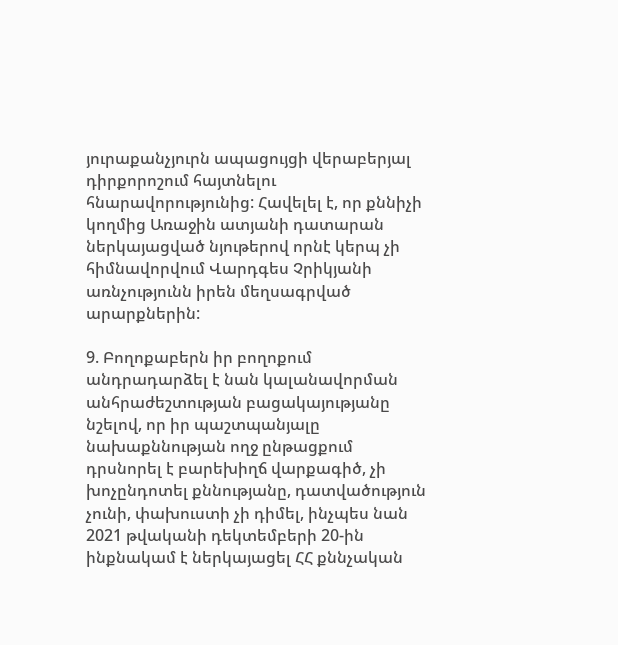յուրաքանչյուրն ապացույցի վերաբերյալ դիրքորոշում հայտնելու հնարավորությունից: Հավելել է, որ քննիչի կողմից Առաջին ատյանի դատարան ներկայացված նյութերով որնէ կերպ չի հիմնավորվում Վարդգես Չրիկյանի առնչությունն իրեն մեղսագրված արարքներին:

9. Բողոքաբերն իր բողոքում անդրադարձել է նան կալանավորման անհրաժեշտության բացակայությանը նշելով, որ իր պաշտպանյալը նախաքննության ողջ ընթացքում դրսնորել է բարեխիղճ վարքագիծ, չի խոչընդոտել քննությանը, դատվածություն չունի, փախուստի չի դիմել, ինչպես նան 2021 թվականի դեկտեմբերի 20-ին ինքնակամ է ներկայացել ՀՀ քննչական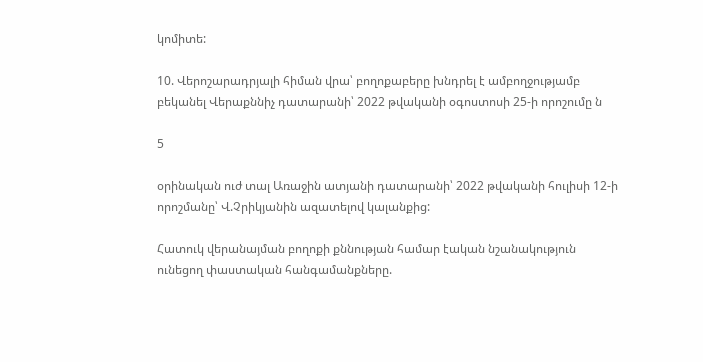կոմիտե:

10. Վերոշարադրյալի հիման վրա՝ բողոքաբերը խնդրել է ամբողջությամբ բեկանել Վերաքննիչ դատարանի՝ 2022 թվականի օգոստոսի 25-ի որոշումը ն

5

օրինական ուժ տալ Առաջին ատյանի դատարանի՝ 2022 թվականի հուլիսի 12-ի որոշմանը՝ Վ.Չրիկյանին ազատելով կալանքից:

Հատուկ վերանայման բողոքի քննության համար էական նշանակություն ունեցող փաստական հանգամանքները.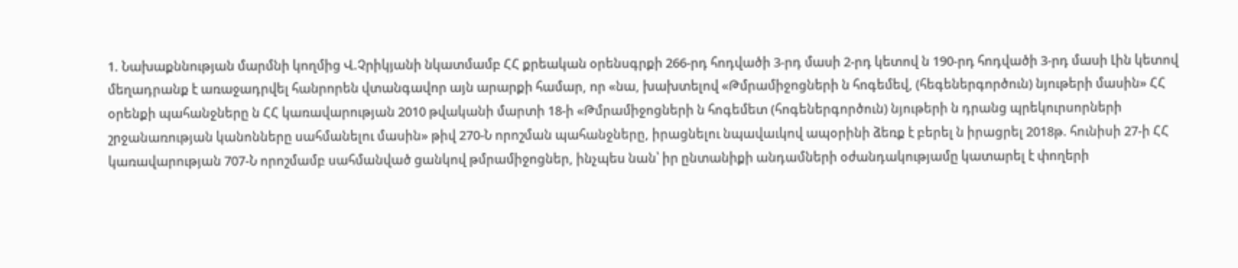1. Նախաքննության մարմնի կողմից Վ.Չրիկյանի նկատմամբ ՀՀ քրեական օրենսգրքի 266-րդ հոդվածի 3-րդ մասի 2-րդ կետով ն 190-րդ հոդվածի 3-րդ մասի Լին կետով մեղադրանք է առաջադրվել հանրորեն վտանգավոր այն արարքի համար, որ «նա, խախտելով «Թմրամիջոցների ն հոգեմեվ, (հեգեներգործուն) նյութերի մասին» ՀՀ օրենքի պահանջները ն ՀՀ կառավարության 2010 թվականի մարտի 18-ի «Թմրամիջոցների ն հոգեմետ (հոգեներգործուն) նյութերի ն դրանց պրեկուրսորների շրջանառության կանոնները սահմանելու մասին» թիվ 270-Ն որոշման պահանջները, իրացնելու նպավաւկով ապօրինի ձեռք է բերել ն իրացրել 2018թ. հունիսի 27-ի ՀՀ կառավարության 707-Ն որոշմամբ սահմանված ցանկով թմրամիջոցներ, ինչպես նան՝ իր ընտանիքի անդամների օժանդակությամը կատարել է փողերի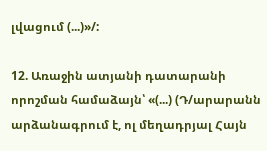լվացում (...)»/:

12. Առաջին ատյանի դատարանի որոշման համաձայն՝ «(...) (Դ/արարանն արձանագրում է, ոլ մեղադրյալ Հայն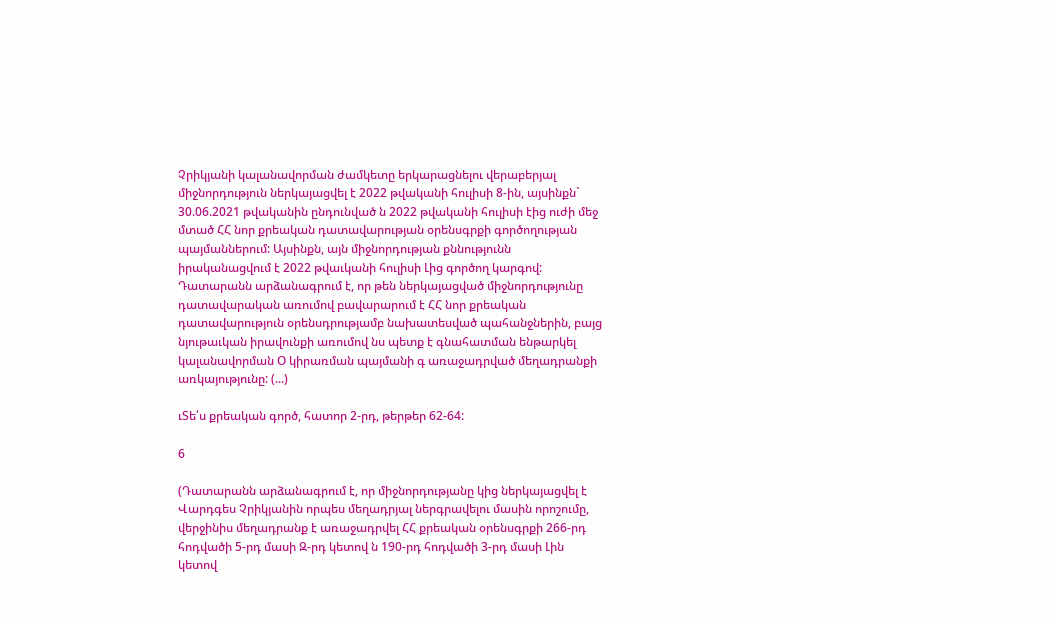Չրիկյանի կալանավորման ժամկետը երկարացնելու վերաբերյալ միջնորդություն ներկայացվել է 2022 թվականի հուլիսի 8-ին, այսինքն` 30.06.2021 թվականին ընդունված ն 2022 թվականի հուլիսի էից ուժի մեջ մտած ՀՀ նոր քրեական դատավարության օրենսգրքի գործողության պայմաններում: Այսինքն, այն միջնորդության քննությունն իրականացվում է 2022 թվաւկանի հուլիսի Լից գործող կարգով: Դատարանն արձանագրում է, որ թեն ներկայացված միջնորդությունը դատավարական առումով բավարարում է ՀՀ նոր քրեական դատավարություն օրենսդրությամբ նախատեսված պահանջներին, բայց նյութաւկան իրավունքի առումով նս պետք է գնահատման ենթարկել կալանավորման Օ կիրառման պայմանի գ առաջադրված մեղադրանքի առկայությունը: (...)

ւՏե՛ս քրեական գործ, հատոր 2-րդ, թերթեր 62-64:

6

(Դատարանն արձանագրում է, որ միջնորդությանը կից ներկայացվել է Վարդգես Չրիկյանին որպես մեղադրյալ ներգրավելու մասին որոշումը, վերջինիս մեղադրանք է առաջադրվել ՀՀ քրեական օրենսգրքի 266-րդ հոդվածի 5-րդ մասի Զ-րդ կետով ն 190-րդ հոդվածի 3-րդ մասի Լին կետով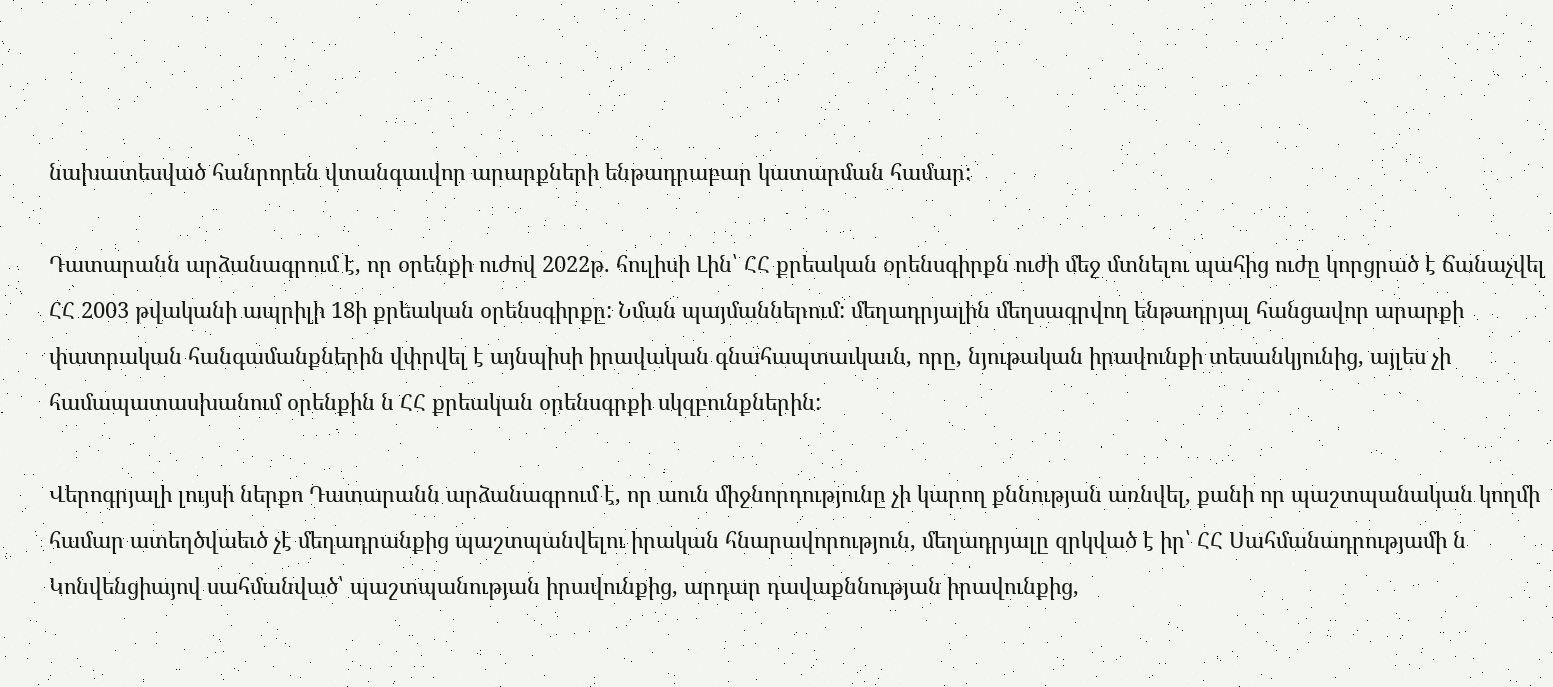նախատեսված հանրորեն վտանգաւվոր արարքների ենթադրաբար կատարման համար:

Դատարանն արձանագրում է, որ օրենքի ուժով 2022թ. հուլիսի Լին՝ ՀՀ քրեական օրենսգիրքն ուժի մեջ մտնելու պահից ուժը կորցրած է ճանաչվել ՀՀ 2003 թվականի ապրիլի 18ի քրեական օրենսգիրքը: Նման պայմաններում: մեղադրյալին մեղսագրվող ենթադրյալ հանցավոր արարքի փատրական հանգամանքներին վփրվել է այնպիսի իրավական գնահապտաւկաւն, որը, նյութական իրավունքի տեսանկյունից, այլես չի համապատասխանում օրենքին ն ՀՀ քրեական օրենսգրքի սկզբունքներին:

Վերոգրյալի լույսի ներքո Դատարանն արձանագրում է, որ աուն միջնորդությունը չի կարող քննության առնվել, քանի որ պաշտպանական կողմի համար ատեղծվաեւծ չէ մեղադրանքից պաշտպանվելու իրական հնարավորություն, մեղադրյալը զրկված է իր՝ ՀՀ Սահմանադրությամի ն Կոնվենցիայով սահմանված՝ պաշտպանության իրավունքից, արդար դավաքննության իրավունքից,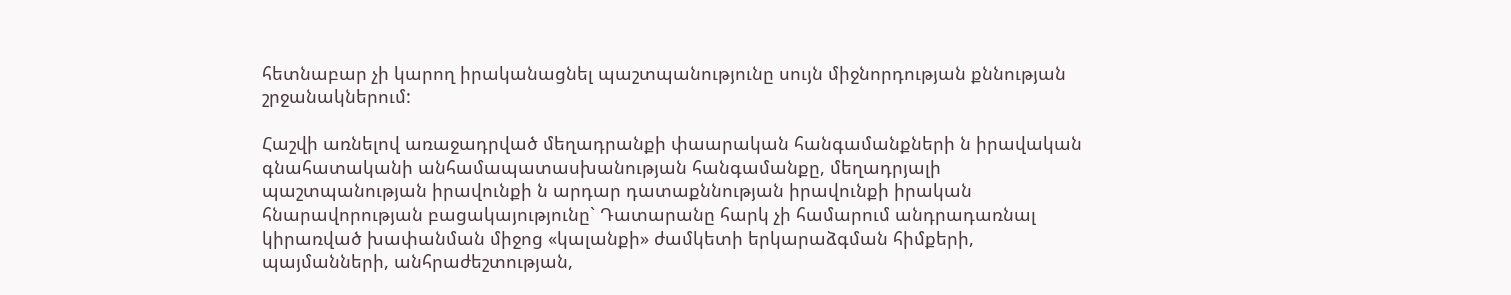հետնաբար չի կարող իրականացնել պաշտպանությունը սույն միջնորդության քննության շրջանակներում:

Հաշվի առնելով առաջադրված մեղադրանքի փաարական հանգամանքների ն իրավական գնահատականի անհամապատասխանության հանգամանքը, մեղադրյալի պաշտպանության իրավունքի ն արդար դատաքննության իրավունքի իրական հնարավորության բացակայությունը` Դատարանը հարկ չի համարում անդրադառնալ կիրառված խափանման միջոց «կալանքի» ժամկետի երկարաձգման հիմքերի, պայմանների, անհրաժեշտության,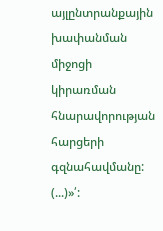այլընտրանքային խափանման միջոցի կիրառման հնարավորության հարցերի գզնահավմանը: (...)»՛: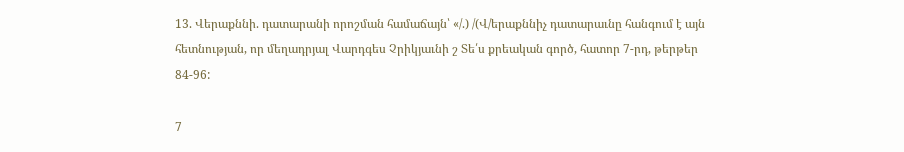13. Վերաքննի. դատարանի որոշման համաճայն՝ «/.) /(Վ/երաքննիչ դատարաւնը հանգում է այն հետնության, որ մեղադրյալ Վարդգես Չրիկյաւնի շ Տե՛ս քրեական գործ, հատոր 7-րդ, թերթեր 84-96:

7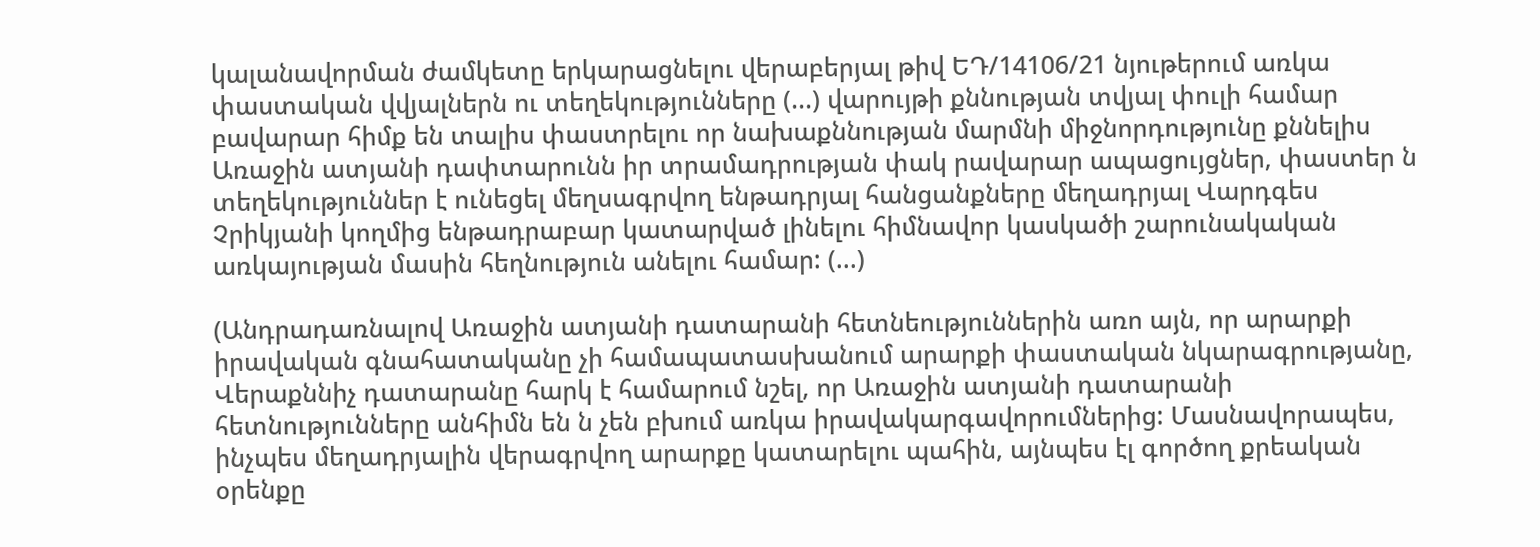կալանավորման ժամկետը երկարացնելու վերաբերյալ թիվ ԵԴ/14106/21 նյութերում առկա փաստական վվյալներն ու տեղեկությունները (...) վարույթի քննության տվյալ փուլի համար բավարար հիմք են տալիս փաստրելու որ նախաքննության մարմնի միջնորդությունը քննելիս Առաջին ատյանի դափտարունն իր տրամադրության փակ րավարար ապացույցներ, փաստեր ն տեղեկություններ է ունեցել մեղսագրվող ենթադրյալ հանցանքները մեղադրյալ Վարդգես Չրիկյանի կողմից ենթադրաբար կատարված լինելու հիմնավոր կասկածի շարունակական առկայության մասին հեղնություն անելու համար: (...)

(Անդրադառնալով Առաջին ատյանի դատարանի հետնեություններին առո այն, որ արարքի իրավական գնահատականը չի համապատասխանում արարքի փաստական նկարագրությանը, Վերաքննիչ դատարանը հարկ է համարում նշել, որ Առաջին ատյանի դատարանի հետնությունները անհիմն են ն չեն բխում առկա իրավակարգավորումներից: Մասնավորապես, ինչպես մեղադրյալին վերագրվող արարքը կատարելու պահին, այնպես էլ գործող քրեական օրենքը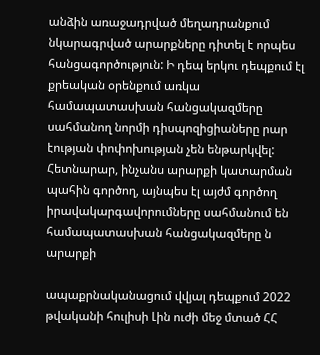անձին առաջադրված մեղադրանքում նկարագրված արարքները դիտել է որպես հանցագործություն: Ի դեպ երկու դեպքում էլ քրեական օրենքում առկա համապատասխան հանցակազմերը սահմանող նորմի դիսպոզիցիաները րար էության փոփոխության չեն ենթարկվել: Հետնարար, ինչանս արարքի կատարման պահին գործող, այնպես էլ այժմ գործող իրավակարգավորումները սահմանում են համապատասխան հանցակազմերը ն արարքի

ապաքրնականացում վվյալ դեպքում 2022 թվականի հուլիսի Լին ուժի մեջ մտած ՀՀ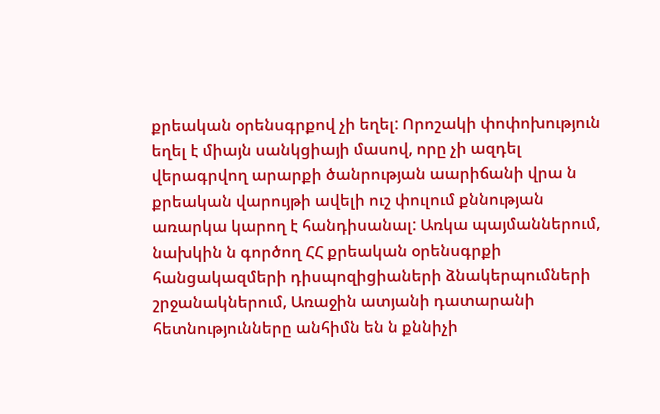քրեական օրենսգրքով չի եղել: Որոշակի փոփոխություն եղել է միայն սանկցիայի մասով, որը չի ազդել վերագրվող արարքի ծանրության աարիճանի վրա ն քրեական վարույթի ավելի ուշ փուլում քննության առարկա կարող է հանդիսանալ: Առկա պայմաններում, նախկին ն գործող ՀՀ քրեական օրենսգրքի հանցակազմերի դիսպոզիցիաների ձնակերպումների շրջանակներում, Առաջին ատյանի դատարանի հետնությունները անհիմն են ն քննիչի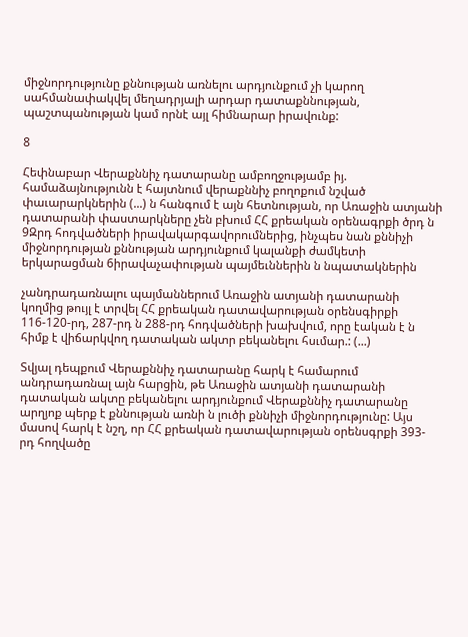միջնորդությունը քննության առնելու արդյունքում չի կարող սահմանափակվել մեղադրյալի արդար դատաքննության, պաշտպանության կամ որնէ այլ հիմնարար իրավունք:

8

Հեփնաբար Վերաքննիչ դատարանը ամբողջությամբ իյ. համաձայնությունն է հայտնում վերաքննիչ բողոքում նշված փաւարարկներին (...) ն հանգում է այն հետնության, որ Առաջին ատյանի դատարանի փաստարկները չեն բխում ՀՀ քրեական օրենագրքի ծրդ ն 9Զրդ հոդվածների իրավակարգավորումներից, ինչպես նան քննիչի միջնորդության քննության արդյունքում կալանքի ժամկետի երկարացման 6իրավաչափության պայմեւններին ն նպատակներին

չանդրադառնալու պայմաններում Առաջին ատյանի դատարանի կողմից թույլ է տրվել ՀՀ քրեական դատավարության օրենսգիրքի 116-120-րդ, 287-րդ ն 288-րդ հոդվածների խախվում, որը էական է ն հիմք է վիճարկվող դատական ակտր բեկանելու հսւմար.: (...)

Տվյալ դեպքում Վերաքննիչ դատարանը հարկ է համարում անդրադառնալ այն հարցին, թե Առաջին ատյանի դատարանի դատական ակտը բեկանելու արդյունքում Վերաքննիչ դատարանը արղյոք պերք է քննության առնի ն լուծի քննիչի միջնորդությունը: Այս մասով հարկ է նշղ, որ ՀՀ քրեական դատավարության օրենսգրքի 393-րդ հողվածը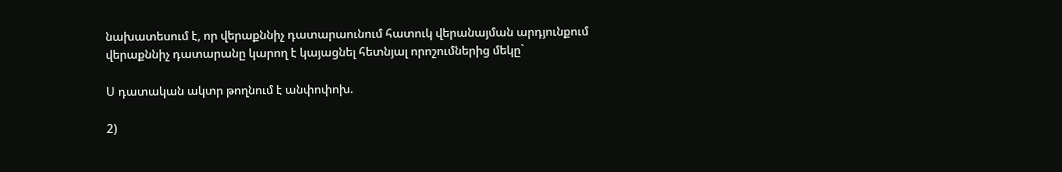նախատեսում է, որ վերաքննիչ դատարաունում հատուկ վերանայման արդյունքում վերաքննիչ դատարանը կարող է կայացնել հետնյալ որոշումներից մեկը`

Ս դատական ակտր թողնում է անփոփոխ.

2)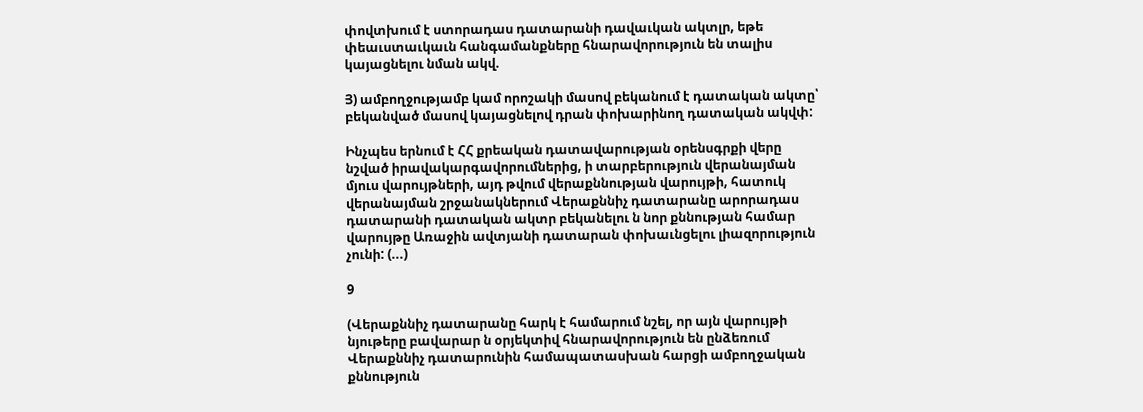փովտխում է ստորադաս դատարանի դավաւկան ակտլր, եթե փեաւստաւկաւն հանգամանքները հնարավորություն են տալիս կայացնելու նման ակվ.

Յ) ամբողջությամբ կամ որոշակի մասով բեկանում է դատական ակտը՝ բեկանված մասով կայացնելով դրան փոխարինող դատական ակվփ:

Ինչպես երնում է ՀՀ քրեական դատավարության օրենսգրքի վերը նշված իրավակարգավորումներից, ի տարբերություն վերանայման մյուս վարույթների, այդ թվում վերաքննության վարույթի, հատուկ վերանայման շրջանակներում Վերաքննիչ դատարանը արորադաս դատարանի դատական ակտր բեկանելու ն նոր քննության համար վարույթը Առաջին ավտյանի դատարան փոխաւնցելու լիազորություն չունի: (...)

9

(Վերաքննիչ դատարանը հարկ է համարում նշել, որ այն վարույթի նյութերը բավարար ն օրյեկտիվ հնարավորություն են ընձեռում Վերաքննիչ դատարունին համապատասխան հարցի ամբողջական քննություն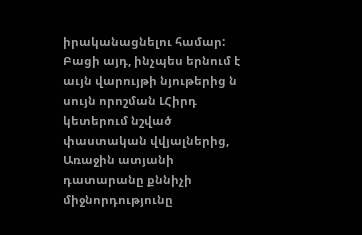իրականացնելու համար: Բացի այդ, ինչպես երնում է աւյն վարույթի նյութերից ն սույն որոշման ԼՀիրդ կետերում նշված փաստական վվյալներից, Առաջին ատյանի դատարանը քննիչի միջնորդությունը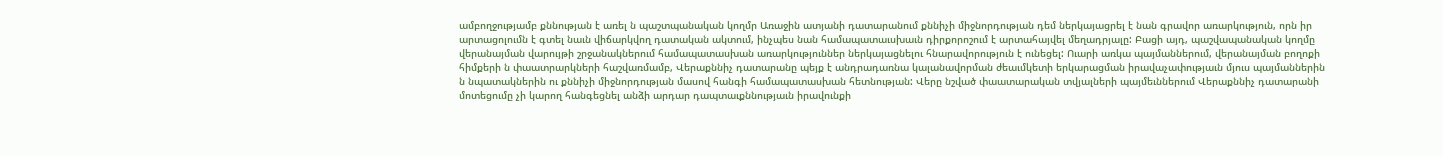ամբողջությամբ քննության է առել ն պաշտպանական կողմր Առաջին ատյանի դատարանում քննիչի միջնորդության դեմ ներկայացրել է նան գրավոր առարկություն, որն իր արտացոլումն է գտել նաւն վիճարկվող դատական ակտում, ինչպես նան համապատաւսխաւն դիրքորոշում է արտահայվել մեղադրյալը: Բացի այդ, պաշվապանական կողմը վերանայման վարույթի շրջանակներում համապատասխան առարկություններ ներկայացնելու հնարավորություն է ունեցել: Ուարի առկա պայմաններում, վերանայման բողոքի հիմքերի ն փաատրարկների հաշվառմամբ, Վերաքննիչ դատարանը պեյք է անդրադառնա կալանավորման ժեաւմկետի երկարացման իրավաչափությաւն մյուս պայմաններին ն նպատակներին ու քննիչի միջնորդության մասով հանգի համապատասխան հետնության: Վերը նշված փաատարական տվյալների պայմեւններում Վերաքննիչ դատարանի մոտեցումը չի կարող հանգեցնել անձի արդար դապտաւքննությաւն իրավունքի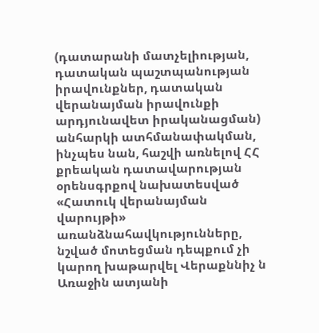(դատարանի մատչելիության, դատական պաշտպանության իրավունքներ, դատական վերանայման իրավունքի արդյունավետ իրականացման) անհարկի ատհմանափակման, ինչպես նան, հաշվի առնելով ՀՀ քրեական դատավարության օրենսգրքով նախատեսված «Հատուկ վերանայման վարույթի» առանձնահավկությունները, նշված մոտեցման դեպքում չի կարող խաթարվել Վերաքննիչ ն Առաջին ատյանի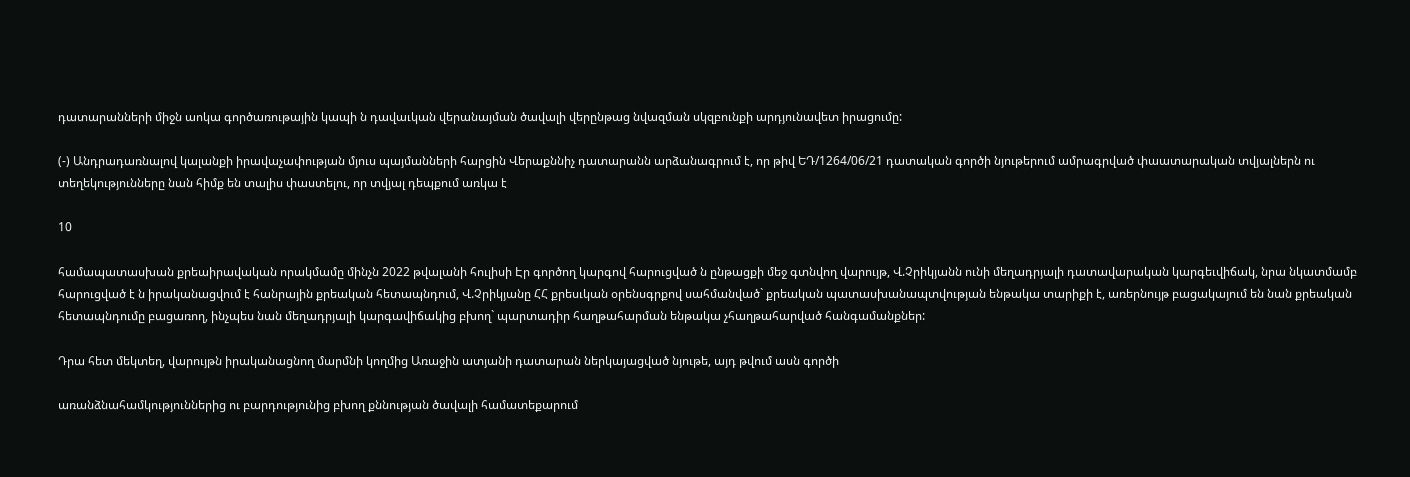դատարանների միջն աոկա գործառութային կապի ն դավաւկան վերանայման ծավալի վերընթաց նվազման սկզբունքի արդյունավետ իրացումը:

(-) Անդրադառնալով կալանքի իրավաչափության մյուս պայմանների հարցին Վերաքննիչ դատարանն արձանագրում է, որ թիվ ԵԴ/1264/06/21 դատական գործի նյութերում ամրագրված փաատարական տվյալներն ու տեղեկությունները նան հիմք են տալիս փաստելու, որ տվյալ դեպքում առկա է

10

համապատասխան քրեաիրավական որակմամը մինչն 2022 թվալանի հուլիսի Էր գործող կարգով հարուցված ն ընթացքի մեջ գտնվող վարույթ, Վ.Չրիկյանն ունի մեղադրյալի դատավարական կարգեւվիճակ, նրա նկատմամբ հարուցված է ն իրականացվում է հանրային քրեական հետապնդում, Վ.Չրիկյանը ՀՀ քրեսւկան օրենսգրքով սահմանված` քրեական պատասխանապտվության ենթակա տարիքի է, առերնույթ բացակայում են նան քրեական հետապնդումը բացառող, ինչպես նան մեղադրյալի կարգավիճակից բխող` պարտադիր հաղթահարման ենթակա չհաղթահարված հանգամանքներ:

Դրա հետ մեկտեղ, վարույթն իրականացնող մարմնի կողմից Առաջին ատյանի դատարան ներկայացված նյութե, այդ թվում ասն գործի

առանձնահամկություններից ու բարդությունից բխող քննության ծավալի համատեքարում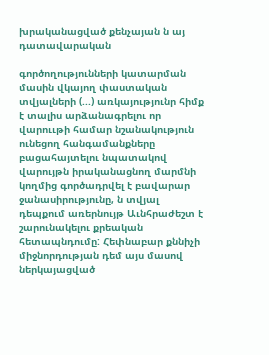խրականացված քենչայան ն այ դատավարական

գործողությունների կատարման մասին վկայող փաստական տվյալների (...) առկայությունր հիմք է տալիս արձանագրելու որ վարոււթի համար նշանակություն ունեցող հանգամանքները բացահայտելու նպատակով վարույթն իրականացնող մարմնի կողմից գործադրվել է բավարար ջանասիրությունը, ն տվյալ դեպքում առերնույթ Աւնհրաժեշտ է շարունակելու քրեական հետապնդումը: Հեփնաբար քննիչի միջնորդության դեմ այս մասով ներկայացված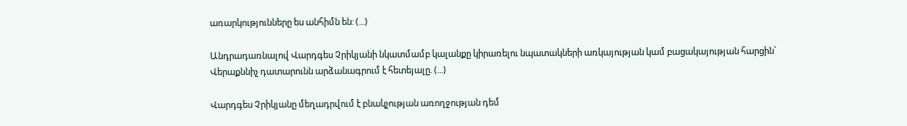առարկությունները ես անհիմն են: (...)

Անդրադառնալով Վարդգես Չրիկյանի նկատմամբ կալանքը կիրառելու նպատակների առկայության կամ բացակայության հարցին՝ Վերաքննիչ դատարունն արձանագրում է հետեյալը. (...)

Վարդգես Չրիկյանը մեղադրվում է բնակչության առողջության դեմ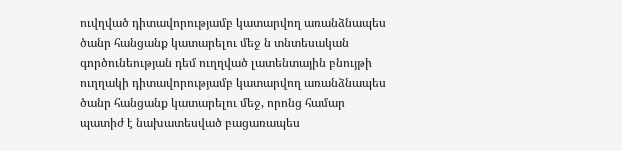ուվղված դիտավորությամբ կատարվող առանձնապես ծանր հանցանք կատարելու մեջ ն տնտեսական գործունեության դեմ ուղղված լատենտային բնույթի ուղղակի դիտավորությամբ կատարվող առանձնապես ծանր հանցանք կատարելու մեջ, որոնց համար պատիժ է նախատեսված բացառապես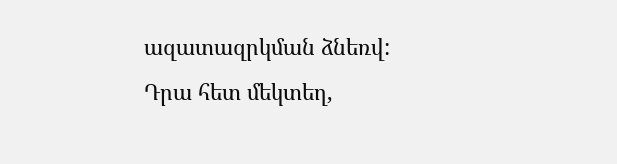ազատազրկման ձնեռվ: Դրա հետ մեկտեղ,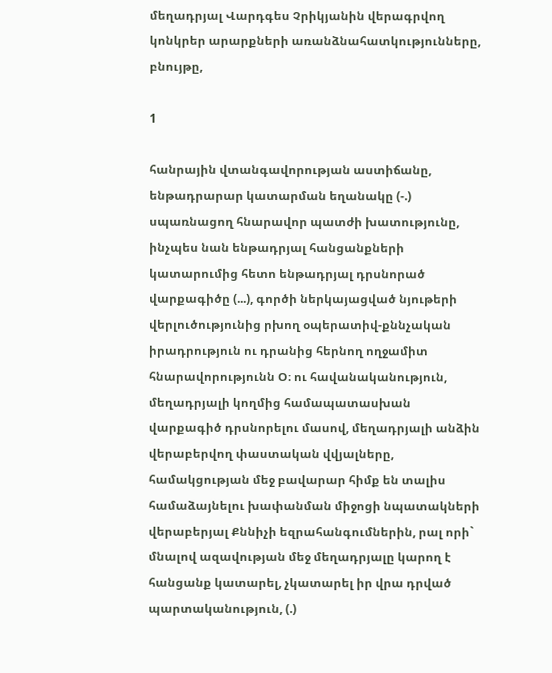մեղադրյալ Վարդգես Չրիկյանին վերագրվող կոնկրեր արարքների առանձնահատկությունները, բնույթը,

1

հանրային վտանգավորության աստիճանը, ենթադրարար կատարման եղանակը (-.) սպառնացող հնարավոր պատժի խատությունը, ինչպես նան ենթադրյալ հանցանքների կատարումից հետո ենթադրյալ դրսնորած վարքագիծը (...), գործի ներկայացված նյութերի վերլուծությունից րխող օպերատիվ-քննչական իրադրություն ու դրանից հերնող ողջամիտ հնարավորությունն Օ։ ու հավանականություն, մեղադրյալի կողմից համապատասխան վարքագիծ դրսնորելու մասով, մեղադրյալի անձին վերաբերվող փաստական վվյալները, համակցության մեջ բավարար հիմք են տալիս համաձայնելու խափանման միջոցի նպատակների վերաբերյալ Քննիչի եզրահանգումներին, րալ որի` մնալով ազավության մեջ մեղադրյալը կարող է հանցանք կատարել, չկատարել իր վրա դրված պարտականություն, (.)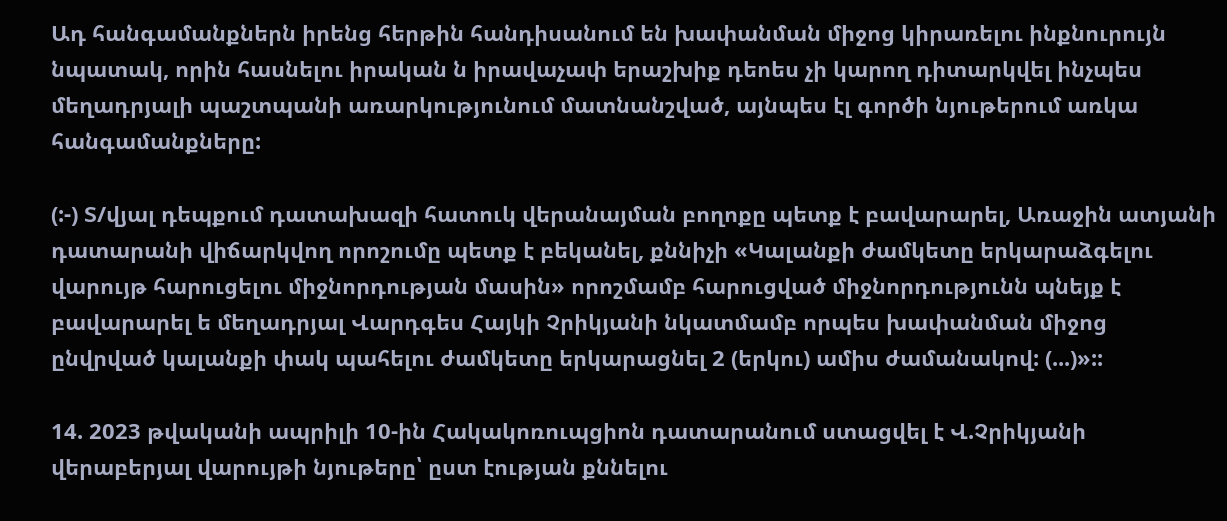Ադ հանգամանքներն իրենց հերթին հանդիսանում են խափանման միջոց կիրառելու ինքնուրույն նպատակ, որին հասնելու իրական ն իրավաչափ երաշխիք դեոես չի կարող դիտարկվել ինչպես մեղադրյալի պաշտպանի առարկությունում մատնանշված, այնպես էլ գործի նյութերում առկա հանգամանքները:

(:-) Տ/վյալ դեպքում դատախազի հատուկ վերանայման բողոքը պետք է բավարարել, Առաջին ատյանի դատարանի վիճարկվող որոշումը պետք է բեկանել, քննիչի «Կալանքի ժամկետը երկարաձգելու վարույթ հարուցելու միջնորդության մասին» որոշմամբ հարուցված միջնորդությունն պնեյք է բավարարել ե մեղադրյալ Վարդգես Հայկի Չրիկյանի նկատմամբ որպես խափանման միջոց ընվրված կալանքի փակ պահելու ժամկետը երկարացնել 2 (երկու) ամիս ժամանակով: (...)»::

14. 2023 թվականի ապրիլի 10-ին Հակակոռուպցիոն դատարանում ստացվել է Վ.Չրիկյանի վերաբերյալ վարույթի նյութերը՝ ըստ էության քննելու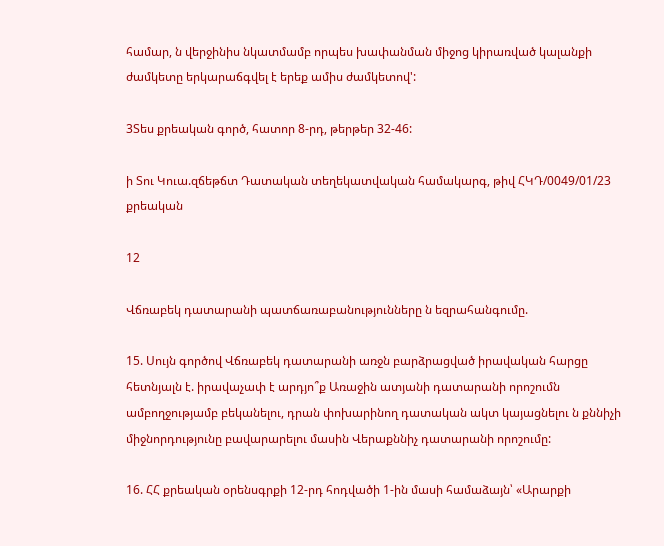համար, ն վերջինիս նկատմամբ որպես խափանման միջոց կիրառված կալանքի ժամկետը երկարաճգվել է երեք ամիս ժամկետով':

3Տես քրեական գործ, հատոր 8-րդ, թերթեր 32-46:

ի Տու Կուա.զճեթճտ Դատական տեղեկատվական համակարգ, թիվ ՀԿԴ/0049/01/23 քրեական

12

Վճռաբեկ դատարանի պատճառաբանությունները ն եզրահանգումը.

15. Սույն գործով Վճռաբեկ դատարանի առջն բարձրացված իրավական հարցը հետնյալն է. իրավաչափ է արդյո՞ք Առաջին ատյանի դատարանի որոշումն ամբողջությամբ բեկանելու, դրան փոխարինող դատական ակտ կայացնելու ն քննիչի միջնորդությունը բավարարելու մասին Վերաքննիչ դատարանի որոշումը:

16. ՀՀ քրեական օրենսգրքի 12-րդ հոդվածի 1-ին մասի համաձայն՝ «Արարքի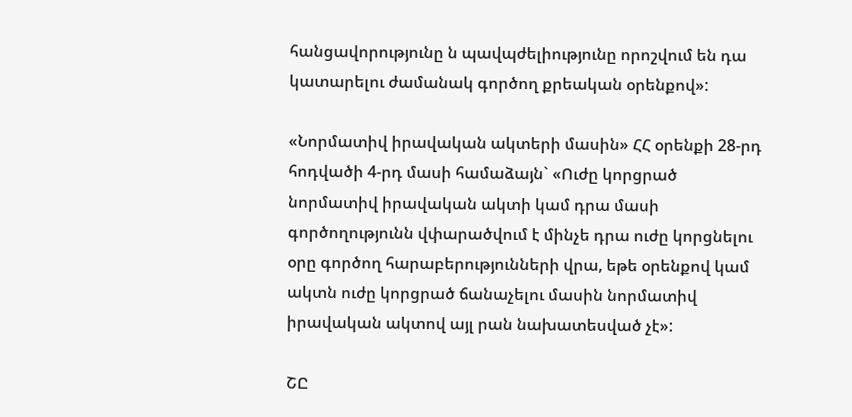հանցավորությունը ն պավպժելիությունը որոշվում են դա կատարելու ժամանակ գործող քրեական օրենքով»:

«Նորմատիվ իրավական ակտերի մասին» ՀՀ օրենքի 28-րդ հոդվածի 4-րդ մասի համաձայն` «Ուժը կորցրած նորմատիվ իրավական ակտի կամ դրա մասի գործողությունն վփարածվում է մինչե դրա ուժը կորցնելու օրը գործող հարաբերությունների վրա, եթե օրենքով կամ ակտն ուժը կորցրած ճանաչելու մասին նորմատիվ իրավական ակտով այլ րան նախատեսված չէ»:

ՇԸ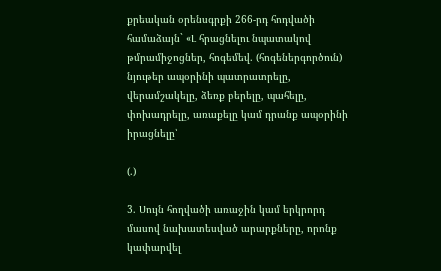քրեական օրենսգրքի 266-րդ հոդվածի համաձայն` «Լ հրացնելու նպատակով թմրամիջոցներ, հոգեմեվ. (հոգեներգործուն) նյութեր ապօրինի պատրատրելը, վերամշակելը, ձեռք բերելը, պահելը, փոխադրելը, առաքելը կամ դրանք ապօրինի իրացնելը՝

(.)

3. Սույն հողվածի առաջին կամ երկրորդ մասով նախատեսված արարքները, որոնք կափարվել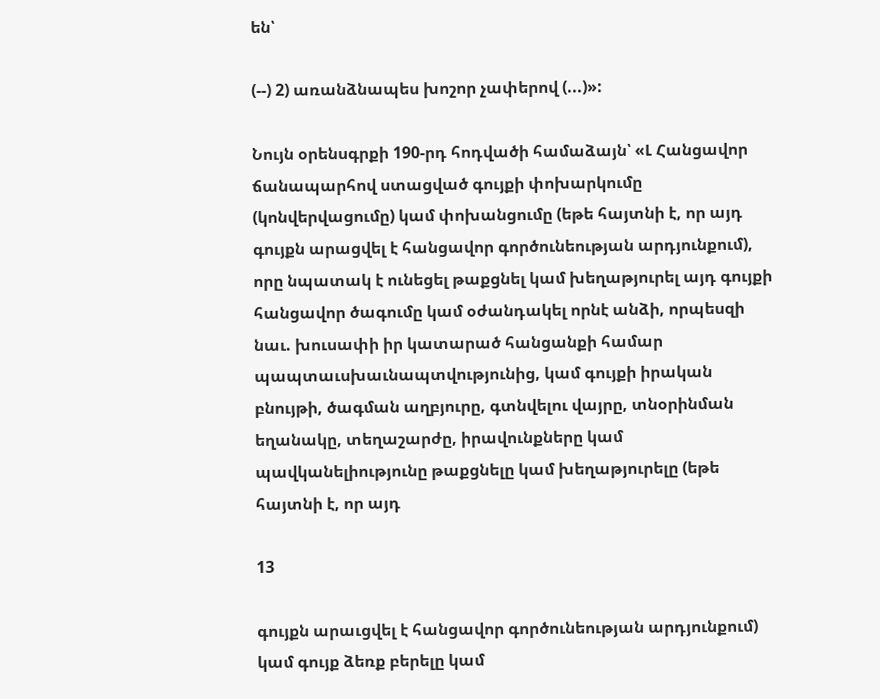են՝

(--) 2) առանձնապես խոշոր չափերով (...)»:

Նույն օրենսգրքի 190-րդ հոդվածի համաձայն՝ «Լ Հանցավոր ճանապարհով ստացված գույքի փոխարկումը (կոնվերվացումը) կամ փոխանցումը (եթե հայտնի է, որ այդ գույքն արացվել է հանցավոր գործունեության արդյունքում), որը նպատակ է ունեցել թաքցնել կամ խեղաթյուրել այդ գույքի հանցավոր ծագումը կամ օժանդակել որնէ անձի, որպեսզի նաւ. խուսափի իր կատարած հանցանքի համար պապտաւսխաւնապտվությունից, կամ գույքի իրական բնույթի, ծագման աղբյուրը, գտնվելու վայրը, տնօրինման եղանակը, տեղաշարժը, իրավունքները կամ պավկանելիությունը թաքցնելը կամ խեղաթյուրելը (եթե հայտնի է, որ այդ

13

գույքն արաւցվել է հանցավոր գործունեության արդյունքում) կամ գույք ձեռք բերելը կամ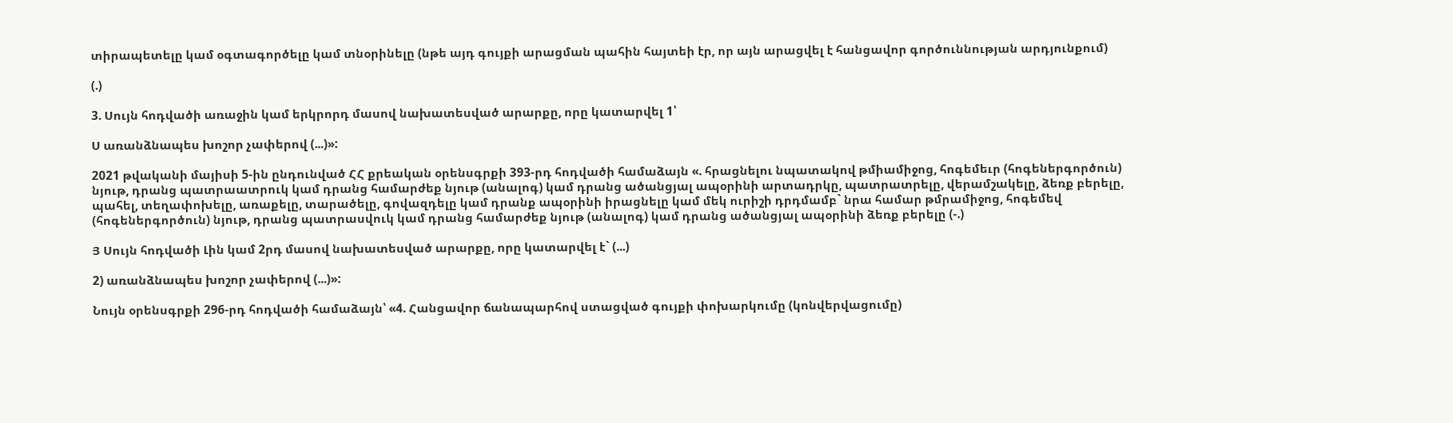տիրապետելը կամ օգտագործելը կամ տնօրինելը (նթե այդ գույքի արացման պահին հայտեի էր, որ այն արացվել է հանցավոր գործուննության արդյունքում)

(.)

3. Սույն հոդվածի առաջին կամ երկրորդ մասով նախատեսված արարքը, որը կատարվել 1՝

Ս առանձնապես խոշոր չափերով (...)»:

2021 թվականի մայիսի 5-ին ընդունված ՀՀ քրեական օրենսգրքի 393-րդ հոդվածի համաձայն «. հրացնելու նպատակով թմիամիջոց, հոգեմեւր (հոգեներգործուն) նյութ, դրանց պատրաատրուկ կամ դրանց համարժեք նյութ (անալոգ) կամ դրանց ածանցյալ ապօրինի արտադրկը, պատրատրելը, վերամշակելը, ձեռք բերելը, պահել, տեղափոխելը, առաքելը, տարածելը, գովազդելը կամ դրանք ապօրինի իրացնելը կամ մեկ ուրիշի դրդմամբ` նրա համար թմրամիջոց, հոգեմեվ (հոգեներգործուն) նյութ, դրանց պատրասվուկ կամ դրանց համարժեք նյութ (անալոգ) կամ դրանց ածանցյալ ապօրինի ձեռք բերելը (-.)

Յ Սույն հոդվածի Լին կամ 2րդ մասով նախատեսված արարքը, որը կատարվել է` (...)

2) առանձնապես խոշոր չափերով (...)»:

Նույն օրենսգրքի 296-րդ հոդվածի համաձայն՝ «4. Հանցավոր ճանապարհով ստացված գույքի փոխարկումը (կոնվերվացումը)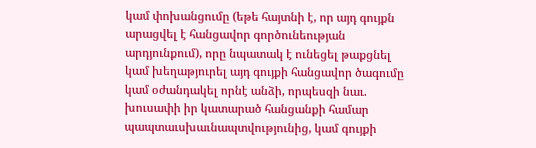կամ փոխանցումը (եթե հայտնի է, որ այդ գույքն արացվել է հանցավոր գործունեության արդյունքում), որը նպատակ է ունեցել թաքցնել կամ խեղաթյուրել այդ գույքի հանցավոր ծագումը կամ օժանդակել որնէ անձի, որպեսզի նաւ. խուսափի իր կատարած հանցանքի համար պապտաւսխաւնապտվությունից, կամ գույքի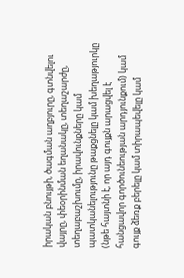իրական բնույթի, ծագման աղբյուրը, գտնվելու վայրը, փեօրինման եղանակը, տեղաշարժը, տեղաբաշխումը, իրավունքները կամ պատկանելությունը թաքցնելը կամ խեղաթյուրկը (նթե հայտնի է, որ այդ գույքն արացվել է հանցավոր գործունեության արդյունքում) կամ գույք ձեռք բերելը կամ տիրապեվելը կամ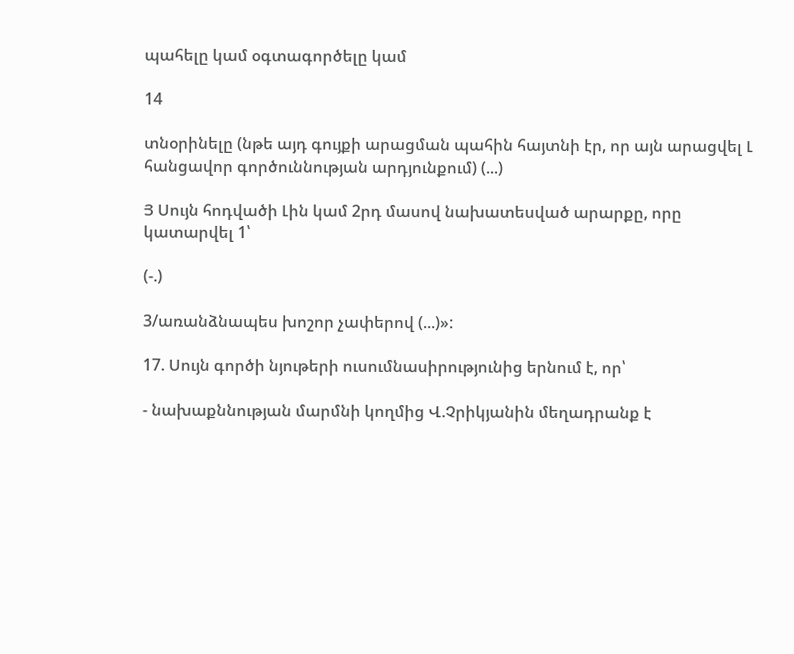պահելը կամ օգտագործելը կամ

14

տնօրինելը (նթե այդ գույքի արացման պահին հայտնի էր, որ այն արացվել Լ հանցավոր գործուննության արդյունքում) (...)

Յ Սույն հոդվածի Լին կամ 2րդ մասով նախատեսված արարքը, որը կատարվել 1՝

(-.)

3/առանձնապես խոշոր չափերով (...)»:

17. Սույն գործի նյութերի ուսումնասիրությունից երնում է, որ՝

- նախաքննության մարմնի կողմից Վ.Չրիկյանին մեղադրանք է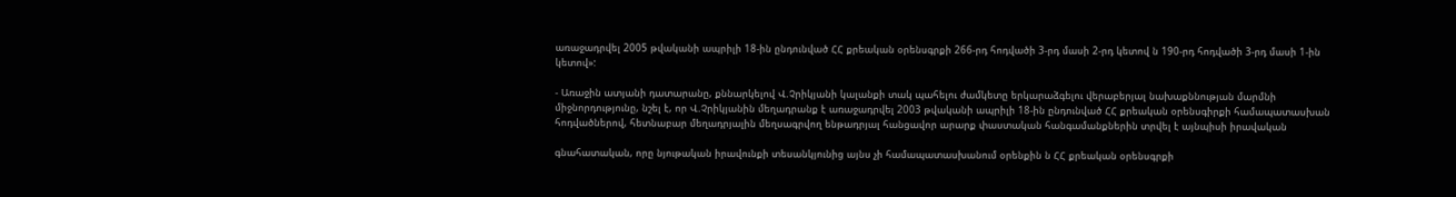առաջադրվել 2005 թվականի ապրիլի 18-ին ընդունված ՀՀ քրեական օրենսգրքի 266-րդ հոդվածի 3-րդ մասի 2-րդ կետով ն 190-րդ հոդվածի 3-րդ մասի 1-ին կետով»:

- Առաջին ատյանի դատարանը, քննարկելով Վ.Չրիկյանի կալանքի տակ պահելու ժամկետը երկարաձգելու վերաբերյալ նախաքննության մարմնի միջնորդությունը, նշել է, որ Վ.Չրիկյանին մեղադրանք է առաջադրվել 2003 թվականի ապրիլի 18-ին ընդունված ՀՀ քրեական օրենսգիրքի համապատասխան հոդվածներով, հետնաբար մեղադրյալին մեղսագրվող ենթադրյալ հանցավոր արարք փաստական հանգամանքներին տրվել է այնպիսի իրավական

գնահատական, որը նյութական իրավունքի տեսանկյունից այնս չի համապատասխանում օրենքին ն ՀՀ քրեական օրենսգրքի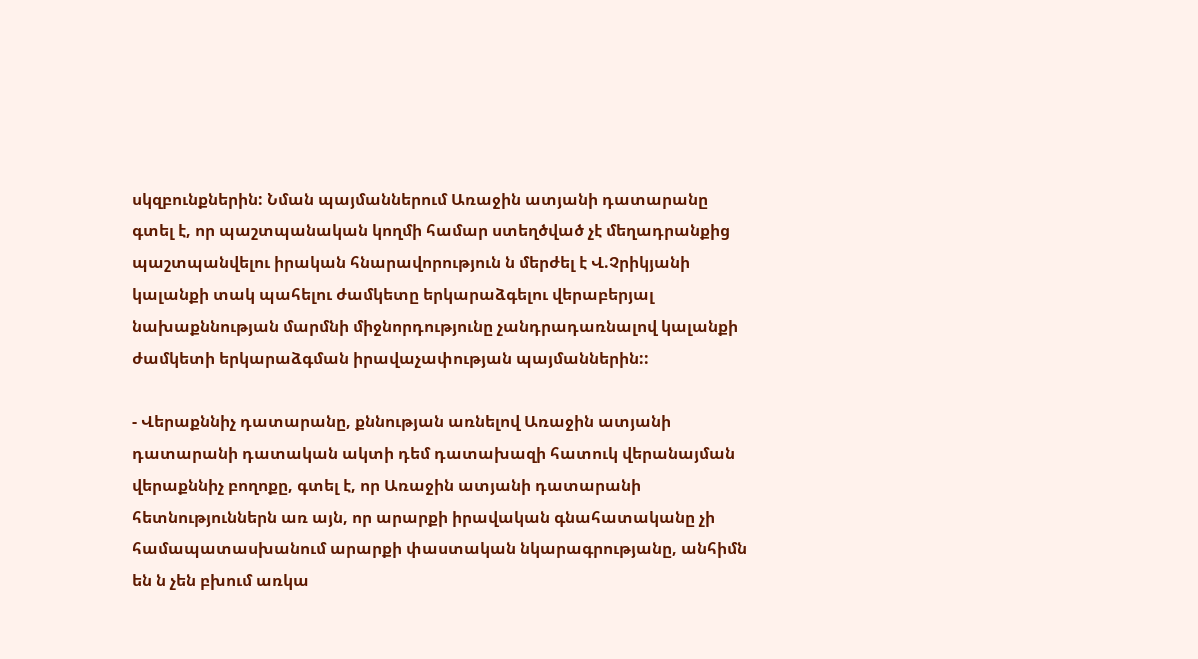սկզբունքներին: Նման պայմաններում Առաջին ատյանի դատարանը գտել է, որ պաշտպանական կողմի համար ստեղծված չէ մեղադրանքից պաշտպանվելու իրական հնարավորություն ն մերժել է Վ.Չրիկյանի կալանքի տակ պահելու ժամկետը երկարաձգելու վերաբերյալ նախաքննության մարմնի միջնորդությունը չանդրադառնալով կալանքի ժամկետի երկարաձգման իրավաչափության պայմաններին::

- Վերաքննիչ դատարանը, քննության առնելով Առաջին ատյանի դատարանի դատական ակտի դեմ դատախազի հատուկ վերանայման վերաքննիչ բողոքը, գտել է, որ Առաջին ատյանի դատարանի հետնություններն առ այն, որ արարքի իրավական գնահատականը չի համապատասխանում արարքի փաստական նկարագրությանը, անհիմն են ն չեն բխում առկա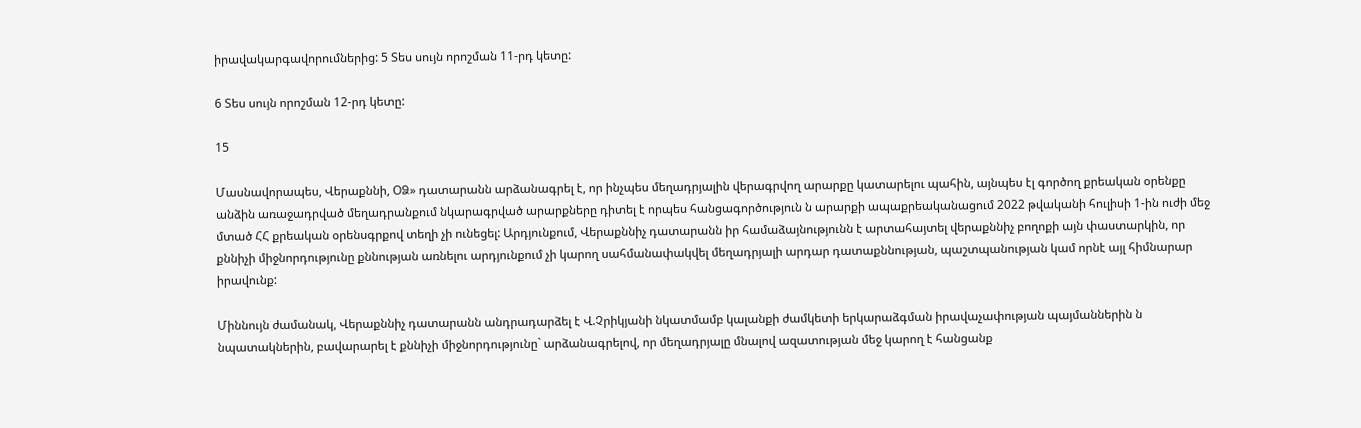իրավակարգավորումներից: 5 Տես սույն որոշման 11-րդ կետը:

6 Տես սույն որոշման 12-րդ կետը:

15

Մասնավորապես, Վերաքննի, ՕՁ» դատարանն արձանագրել է, որ ինչպես մեղադրյալին վերագրվող արարքը կատարելու պահին, այնպես էլ գործող քրեական օրենքը անձին առաջադրված մեղադրանքում նկարագրված արարքները դիտել է որպես հանցագործություն ն արարքի ապաքրեականացում 2022 թվականի հուլիսի 1-ին ուժի մեջ մտած ՀՀ քրեական օրենսգրքով տեղի չի ունեցել: Արդյունքում, Վերաքննիչ դատարանն իր համաձայնությունն է արտահայտել վերաքննիչ բողոքի այն փաստարկին, որ քննիչի միջնորդությունը քննության առնելու արդյունքում չի կարող սահմանափակվել մեղադրյալի արդար դատաքննության, պաշտպանության կամ որնէ այլ հիմնարար իրավունք:

Միննույն ժամանակ, Վերաքննիչ դատարանն անդրադարձել է Վ.Չրիկյանի նկատմամբ կալանքի ժամկետի երկարաձգման իրավաչափության պայմաններին ն նպատակներին, բավարարել է քննիչի միջնորդությունը` արձանագրելով, որ մեղադրյալը մնալով ազատության մեջ կարող է հանցանք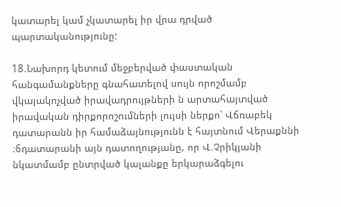կատարել կամ չկատարել իր վրա դրված պարտականությունը:

18.Նախորդ կետում մեջբերված փաստական հանգամանքները գնահատելով սույն որոշմամբ վկայակոչված իրավադրույթների ն արտահայտված իրավական դիրքորոշումների լույսի ներքո՝ Վճռաբեկ դատարանն իր համաձայնությունն է հայտնում Վերաքննի ։6դատարանի այն դատողությանը, որ Վ.Չրիկյանի նկատմամբ ընտրված կալանքը երկարաձգելու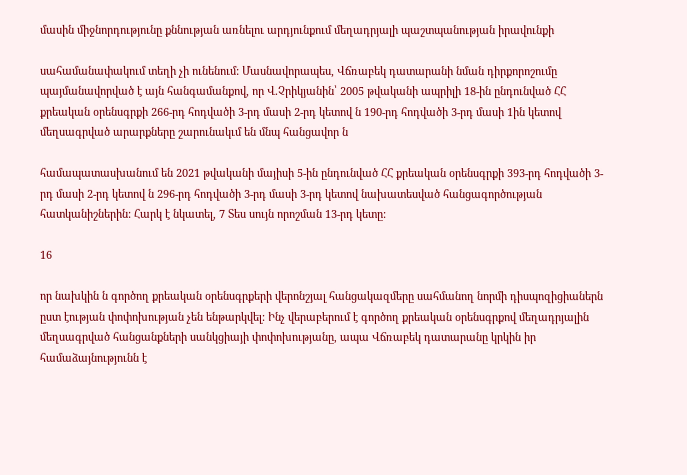մասին միջնորդությունը քննության առնելու արդյունքում մեղադրյալի պաշտպանության իրավունքի

սահամանափակում տեղի չի ունենում: Մասնավորապես, Վճռաբեկ դատարանի նման դիրքորոշումը պայմանավորված է այն հանգամանքով, որ Վ.Չրիկյանին՝ 2005 թվականի ապրիլի 18-ին ընդունված ՀՀ քրեական օրենսգրքի 266-րդ հոդվածի 3-րդ մասի 2-րդ կետով ն 190-րդ հոդվածի 3-րդ մասի 1ին կետով մեղսագրված արարքները շարունակւմ են մնպ հանցավոր ն

համապատասխանում են 2021 թվականի մայիսի 5-ին ընդունված ՀՀ քրեական օրենսգրքի 393-րդ հոդվածի 3-րդ մասի 2-րդ կետով ն 296-րդ հոդվածի 3-րդ մասի 3-րդ կետով նախատեսված հանցագործության հատկանիշներին: Հարկ է նկատել, 7 Տես սույն որոշման 13-րդ կետը:

16

որ նախկին ն գործող քրեական օրենսգրքերի վերոնշյալ հանցակազմերը սահմանող նորմի դիսպոզիցիաներն ըստ էության փոփոխության չեն ենթարկվել: Ինչ վերաբերում է գործող քրեական օրենսգրքով մեղադրյալին մեղսագրված հանցանքների սանկցիայի փոփոխությանը, ապա Վճռաբեկ դատարանը կրկին իր համաձայնությունն է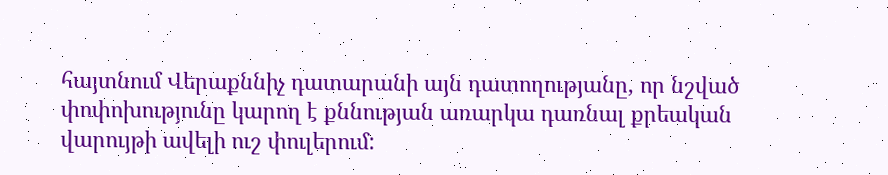հայտնում Վերաքննիչ դատարանի այն դատողությանը, որ նշված փոփոխությունը կարող է քննության առարկա դառնալ քրեական վարույթի ավելի ուշ փուլերում: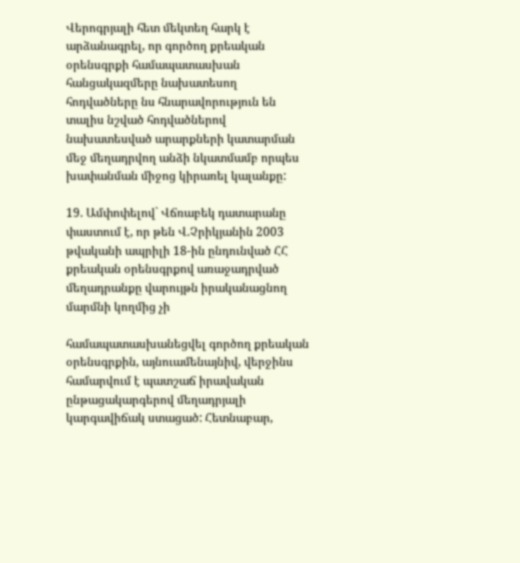Վերոգրյալի հետ մեկտեղ հարկ է արձանագրել, որ գործող քրեական օրենսգրքի համապատասխան հանցակազմերը նախատեսող հոդվածները նս հնարավորություն են տալիս նշված հոդվածներով նախատեսված արարքների կատարման մեջ մեղադրվող անձի նկատմամբ որպես խափանման միջոց կիրառել կալանքը:

19. Ամփոփելով` Վճռաբեկ դատարանը փաստում է, որ թեն Վ.Չրիկյանին 2003 թվականի ապրիլի 18-ին ընդունված ՀՀ քրեական օրենսգրքով առաջադրված մեղադրանքը վարույթն իրականացնող մարմնի կողմից չի

համապատասխանեցվել գործող քրեական օրենսգրքին, այնուամենայնիվ, վերջինս համարվում է պատշաճ իրավական ընթացակարգերով մեղադրյալի կարգավիճակ ստացած: Հետնաբար,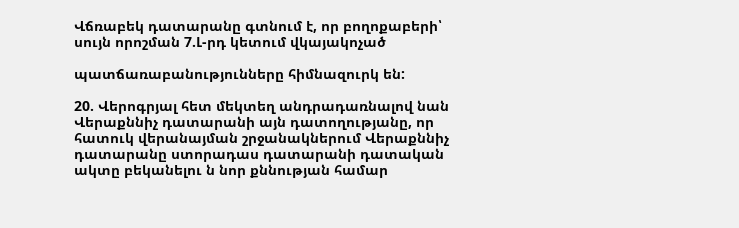Վճռաբեկ դատարանը գտնում է, որ բողոքաբերի՝ սույն որոշման 7.Լ-րդ կետում վկայակոչած

պատճառաբանությունները հիմնազուրկ են:

20. Վերոգրյալ հետ մեկտեղ անդրադառնալով նան Վերաքննիչ դատարանի այն դատողությանը, որ հատուկ վերանայման շրջանակներում Վերաքննիչ դատարանը ստորադաս դատարանի դատական ակտը բեկանելու ն նոր քննության համար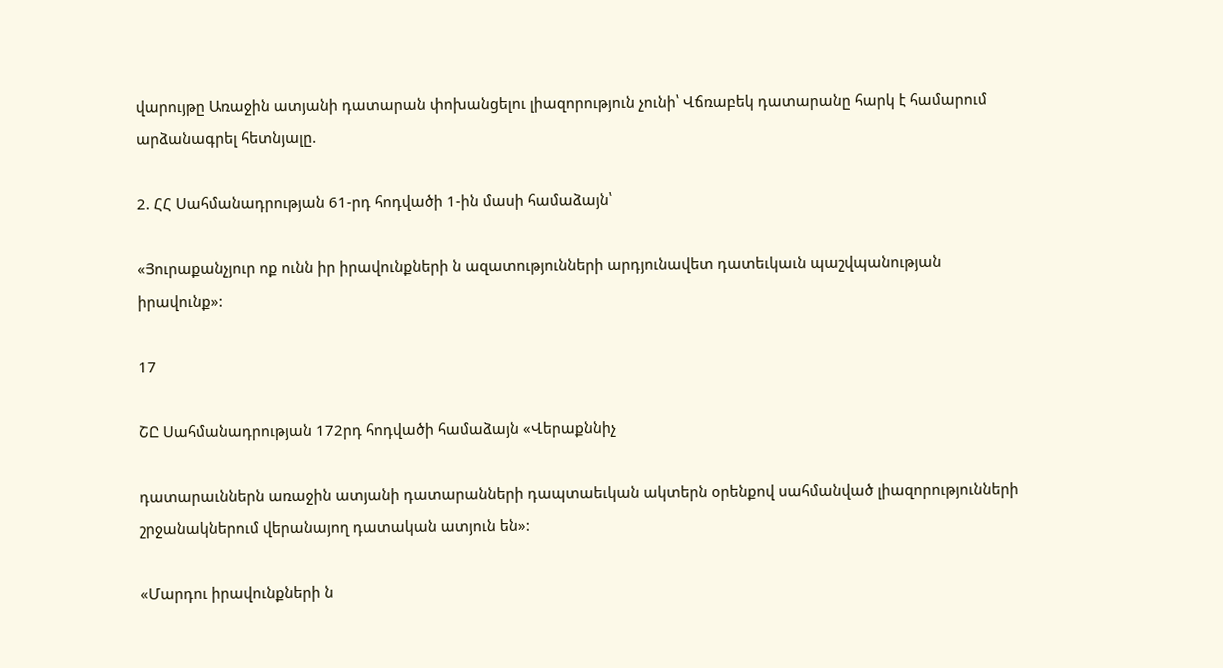վարույթը Առաջին ատյանի դատարան փոխանցելու լիազորություն չունի՝ Վճռաբեկ դատարանը հարկ է համարում արձանագրել հետնյալը.

2. ՀՀ Սահմանադրության 61-րդ հոդվածի 1-ին մասի համաձայն՝

«Յուրաքանչյուր ոք ունն իր իրավունքների ն ազատությունների արդյունավետ դատեւկաւն պաշվպանության իրավունք»:

17

ՇԸ Սահմանադրության 172րդ հոդվածի համաձայն «Վերաքննիչ

դատարաւններն առաջին ատյանի դատարանների դապտաեւկան ակտերն օրենքով սահմանված լիազորությունների շրջանակներում վերանայող դատական ատյուն են»:

«Մարդու իրավունքների ն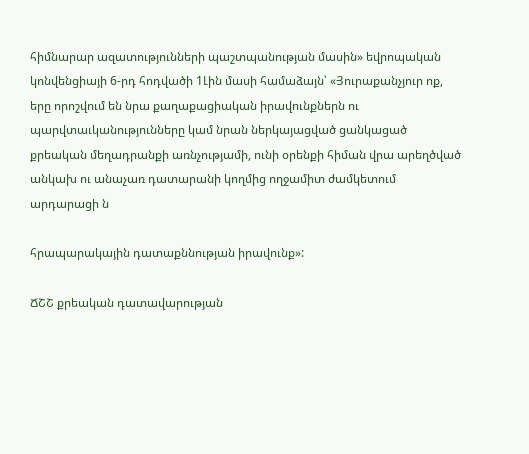հիմնարար ազատությունների պաշտպանության մասին» եվրոպական կոնվենցիայի 6-րդ հոդվածի 1Լին մասի համաձայն՝ «Յուրաքանչյուր ոք, երը որոշվում են նրա քաղաքացիական իրավունքներն ու պարվտաւկանությունները կամ նրան ներկայացված ցանկացած քրեական մեղադրանքի առնչությամի, ունի օրենքի հիման վրա արեղծված անկախ ու անաչառ դատարանի կողմից ողջամիտ ժամկետում արդարացի ն

հրապարակային դատաքննության իրավունք»:

ՃՇՇ քրեական դատավարության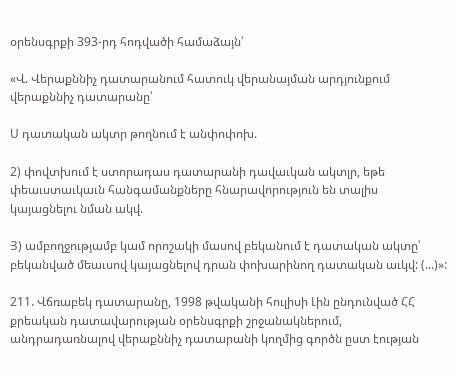օրենսգրքի 393-րդ հոդվածի համաձայն՝

«Վ. Վերաքննիչ դատարանում հատուկ վերանայման արդյունքում վերաքննիչ դատարանը՝

Ս դատական ակտր թողնում է անփոփոխ.

2) փովտխում է ստորադաս դատարանի դավաւկան ակտլր, եթե փեաւստաւկաւն հանգամանքները հնարավորություն են տալիս կայացնելու նման ակվ.

Յ) ամբողջությամբ կամ որոշակի մասով բեկանում է դատական ակտը՝ բեկանված մեաւսով կայացնելով դրան փոխարինող դատական աւկվ: (...)»:

211. Վճռաբեկ դատարանը, 1998 թվականի հուլիսի Լին ընդունված ՀՀ քրեական դատավարության օրենսգրքի շրջանակներում, անդրադառնալով վերաքննիչ դատարանի կողմից գործն ըստ էության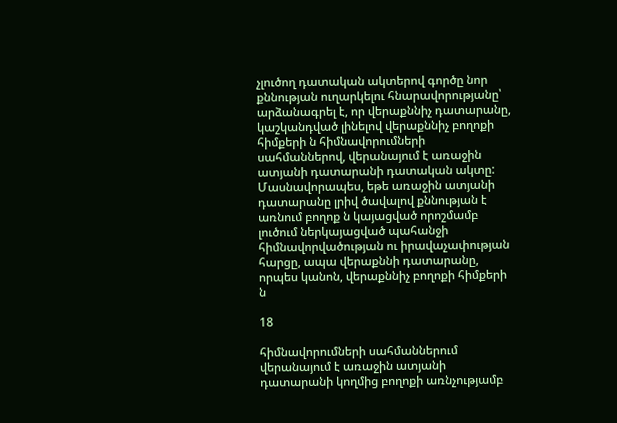չլուծող դատական ակտերով գործը նոր քննության ուղարկելու հնարավորությանը՝ արձանագրել է, որ վերաքննիչ դատարանը, կաշկանդված լինելով վերաքննիչ բողոքի հիմքերի ն հիմնավորումների սահմաններով, վերանայում է առաջին ատյանի դատարանի դատական ակտը: Մասնավորապես, եթե առաջին ատյանի դատարանը լրիվ ծավալով քննության է առնում բողոք ն կայացված որոշմամբ լուծում ներկայացված պահանջի հիմնավորվածության ու իրավաչափության հարցը, ապա վերաքննի դատարանը, որպես կանոն, վերաքննիչ բողոքի հիմքերի ն

18

հիմնավորումների սահմաններում վերանայում է առաջին ատյանի դատարանի կողմից բողոքի առնչությամբ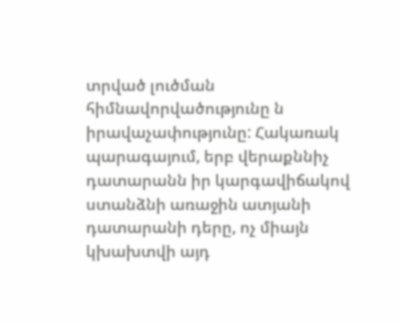տրված լուծման հիմնավորվածությունը ն իրավաչափությունը: Հակառակ պարագայում, երբ վերաքննիչ դատարանն իր կարգավիճակով ստանձնի առաջին ատյանի դատարանի դերը, ոչ միայն կխախտվի այդ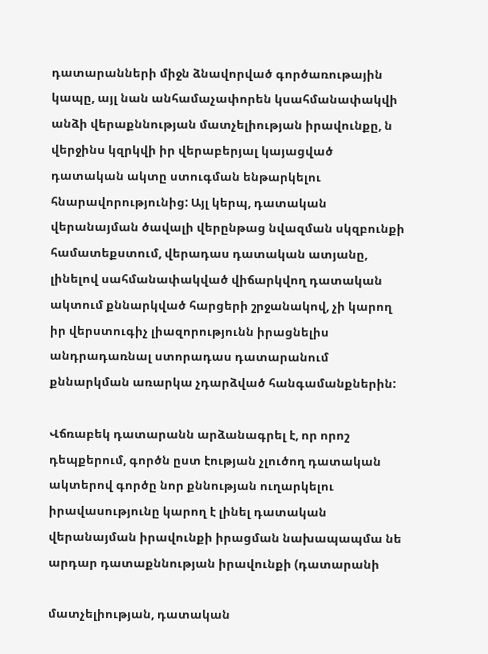դատարանների միջն ձնավորված գործառութային կապը, այլ նան անհամաչափորեն կսահմանափակվի անձի վերաքննության մատչելիության իրավունքը, ն վերջինս կզրկվի իր վերաբերյալ կայացված դատական ակտը ստուգման ենթարկելու հնարավորությունից: Այլ կերպ, դատական վերանայման ծավալի վերընթաց նվազման սկզբունքի համատեքստում, վերադաս դատական ատյանը, լինելով սահմանափակված վիճարկվող դատական ակտում քննարկված հարցերի շրջանակով, չի կարող իր վերստուգիչ լիազորությունն իրացնելիս անդրադառնալ ստորադաս դատարանում քննարկման առարկա չդարձված հանգամանքներին:

Վճռաբեկ դատարանն արձանագրել է, որ որոշ դեպքերում, գործն ըստ էության չլուծող դատական ակտերով գործը նոր քննության ուղարկելու իրավասությունը կարող է լինել դատական վերանայման իրավունքի իրացման նախապապմա նե արդար դատաքննության իրավունքի (դատարանի

մատչելիության, դատական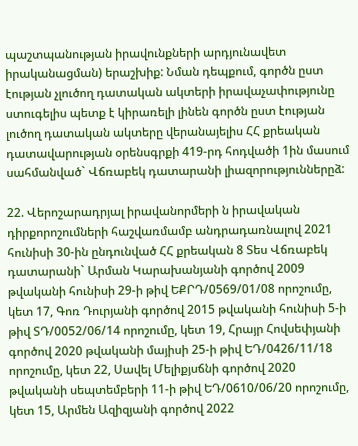պաշտպանության իրավունքների արդյունավետ իրականացման) երաշխիք: Նման դեպքում, գործն ըստ էության չլուծող դատական ակտերի իրավաչափությունը ստուգելիս պետք է կիրառելի լինեն գործն ըստ էության լուծող դատական ակտերը վերանայելիս ՀՀ քրեական դատավարության օրենսգրքի 419-րդ հոդվածի 1ին մասում սահմանված` Վճռաբեկ դատարանի լիազորություններըձ:

22. Վերոշարադրյալ իրավանորմերի ն իրավական դիրքորոշումների հաշվառմամբ անդրադառնալով 2021 հունիսի 30-ին ընդունված ՀՀ քրեական 8 Տես Վճռաբեկ դատարանի` Արման Կարախանյանի գործով 2009 թվականի հունիսի 29-ի թիվ ԵՔՐԴ/0569/01/08 որոշումը, կետ 17, Գոռ Դուրյանի գործով 2015 թվականի հունիսի 5-ի թիվ ՏԴ/0052/06/14 որոշումը, կետ 19, Հրայր Հովսեփյանի գործով 2020 թվականի մայիսի 25-ի թիվ ԵԴ/0426/11/18 որոշումը, կետ 22, Սավել Մելիքյսճնի գործով 2020 թվականի սեպտեմբերի 11-ի թիվ ԵԴ/0610/06/20 որոշումը, կետ 15, Արմեն Ազիզյանի գործով 2022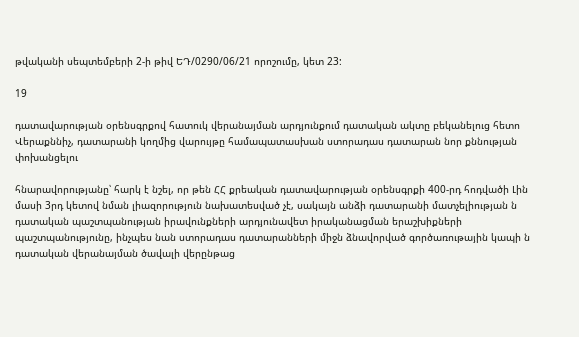թվականի սեպտեմբերի 2-ի թիվ ԵԴ/0290/06/21 որոշումը, կետ 23:

19

դատավարության օրենսգրքով հատուկ վերանայման արդյունքում դատական ակտը բեկանելուց հետո Վերաքննիչ, դատարանի կողմից վարույթը համապատասխան ստորադաս դատարան նոր քննության փոխանցելու

հնարավորությանը՝ հարկ է նշել, որ թեն ՀՀ քրեական դատավարության օրենսգրքի 400-րդ հոդվածի Լին մասի 3րդ կետով նման լիազորություն նախատեսված չէ, սակայն անձի դատարանի մատչելիության ն դատական պաշտպանության իրավունքների արդյունավետ իրականացման երաշխիքների պաշտպանությունը, ինչպես նան ստորադաս դատարանների միջն ձնավորված գործառութային կապի ն դատական վերանայման ծավալի վերընթաց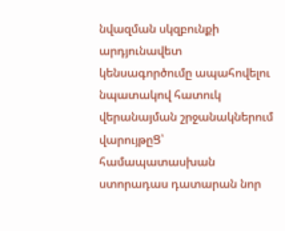նվազման սկզբունքի արդյունավետ կենսագործումը ապահովելու նպատակով հատուկ վերանայման շրջանակներում վարույթըՑ՝ համապատասխան ստորադաս դատարան նոր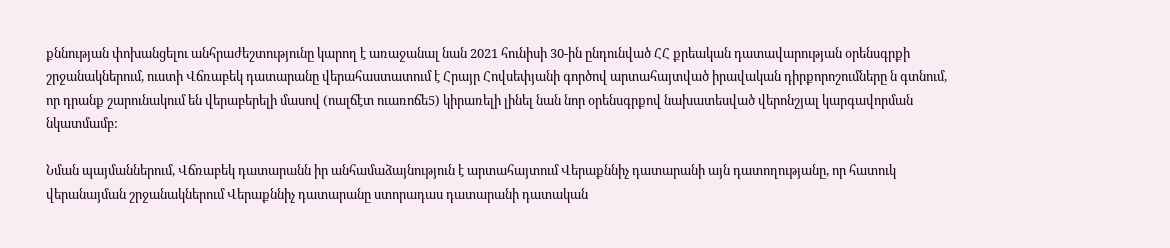քննության փոխանցելու անհրաժեշտությունը կարող է առաջանալ նան 2021 հունիսի 30-ին ընդունված ՀՀ քրեական դատավարության օրենսգրքի շրջանակներում, ուստի Վճռաբեկ դատարանը վերահաստատում է Հրայր Հովսեփյանի գործով արտահայտված իրավական դիրքորոշումները ն գտնում, որ դրանք շարունակում են վերաբերելի մասով (ոալճէտ ուառոճե5) կիրառելի լինել նան նոր օրենսգրքով նախատեսված վերոնշյալ կարգավորման նկատմամբ:

Նման պայմաններում, Վճռաբեկ դատարանն իր անհամաձայնություն է արտահայտում Վերաքննիչ դատարանի այն դատողությանը, որ հատուկ վերանայման շրջանակներում Վերաքննիչ դատարանը ստորադաս դատարանի դատական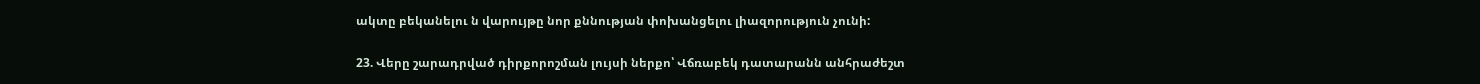ակտը բեկանելու ն վարույթը նոր քննության փոխանցելու լիազորություն չունի:

23. Վերը շարադրված դիրքորոշման լույսի ներքո՝ Վճռաբեկ դատարանն անհրաժեշտ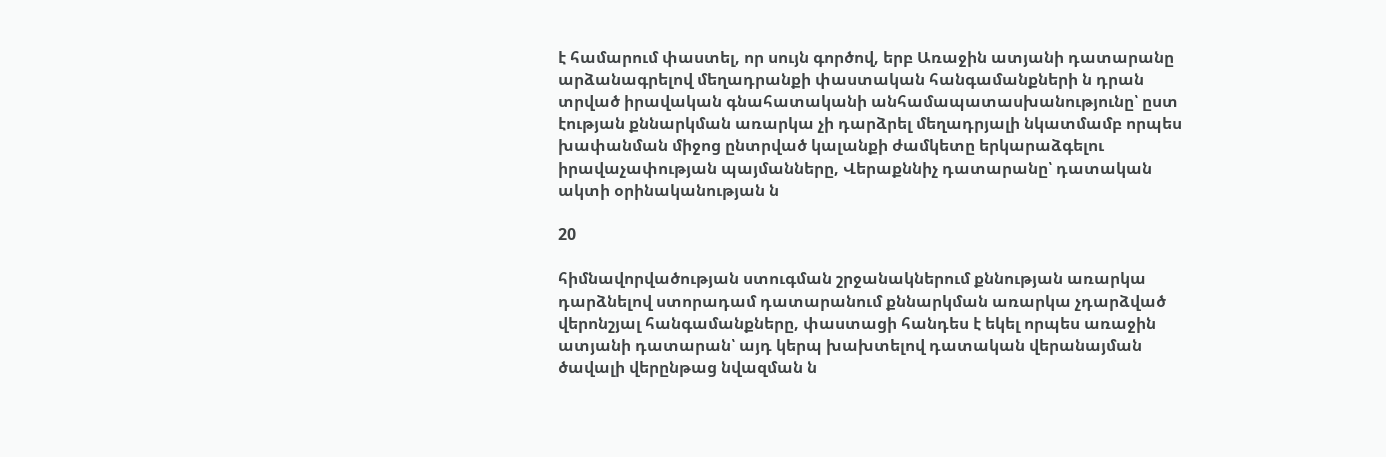է համարում փաստել, որ սույն գործով, երբ Առաջին ատյանի դատարանը արձանագրելով մեղադրանքի փաստական հանգամանքների ն դրան տրված իրավական գնահատականի անհամապատասխանությունը՝ ըստ էության քննարկման առարկա չի դարձրել մեղադրյալի նկատմամբ որպես խափանման միջոց ընտրված կալանքի ժամկետը երկարաձգելու իրավաչափության պայմանները, Վերաքննիչ դատարանը՝ դատական ակտի օրինականության ն

20

հիմնավորվածության ստուգման շրջանակներում քննության առարկա դարձնելով ստորադամ դատարանում քննարկման առարկա չդարձված վերոնշյալ հանգամանքները, փաստացի հանդես է եկել որպես առաջին ատյանի դատարան՝ այդ կերպ խախտելով դատական վերանայման ծավալի վերընթաց նվազման ն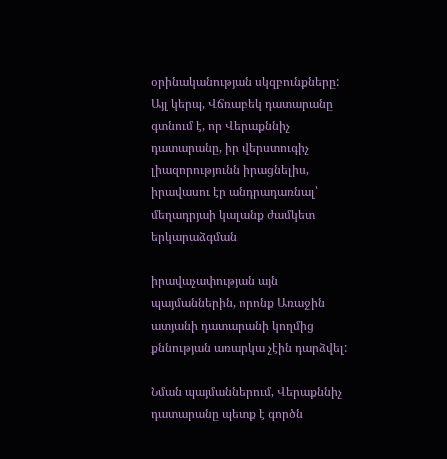օրինականության սկզբունքները: Այլ կերպ, Վճռաբեկ դատարանը գտնում է, որ Վերաքննիչ դատարանը, իր վերստուգիչ լիազորությունն իրացնելիս, իրավասու էր անդրադառնալ՝ մեղադրյաի կալանք ժամկետ երկարաձգման

իրավաչափության այն պայմաններին, որոնք Առաջին ատյանի դատարանի կողմից քննության առարկա չէին դարձվել:

Նման պայմաններում, Վերաքննիչ դատարանը պետք է գործն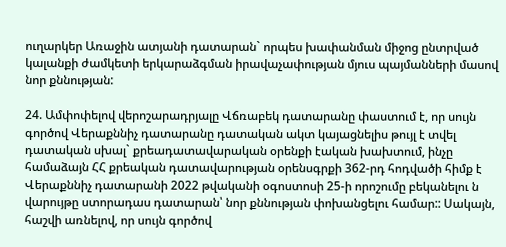ուղարկեր Առաջին ատյանի դատարան` որպես խափանման միջոց ընտրված կալանքի ժամկետի երկարաձգման իրավաչափության մյուս պայմանների մասով նոր քննության:

24. Ամփոփելով վերոշարադրյալը Վճռաբեկ դատարանը փաստում է, որ սույն գործով Վերաքննիչ դատարանը դատական ակտ կայացնելիս թույլ է տվել դատական սխալ` քրեադատավարական օրենքի էական խախտում, ինչը համաձայն ՀՀ քրեական դատավարության օրենսգրքի 362-րդ հոդվածի հիմք է Վերաքննիչ դատարանի 2022 թվականի օգոստոսի 25-ի որոշումը բեկանելու ն վարույթը ստորադաս դատարան՝ նոր քննության փոխանցելու համար:: Սակայն, հաշվի առնելով, որ սույն գործով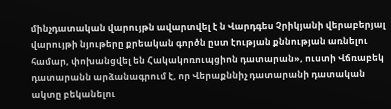մինչդատական վարույթն ավարտվել է ն Վարդգես Չրիկյանի վերաբերյալ վարույթի նյութերը քրեական գործն ըստ էության քննության առնելու համար, փոխանցվել են Հակակոռուպցիոն դատարան», ուստի Վճռաբեկ դատարանն արձանագրում է, որ Վերաքննիչ դատարանի դատական ակտը բեկանելու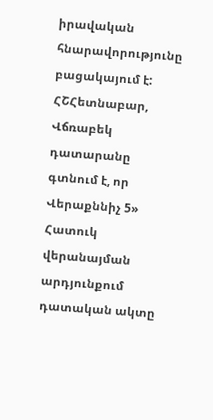իրավական հնարավորությունը բացակայում է: ՀՇՀետնաբար, Վճռաբեկ դատարանը գտնում է, որ Վերաքննիչ 5» Հատուկ վերանայման արդյունքում դատական ակտը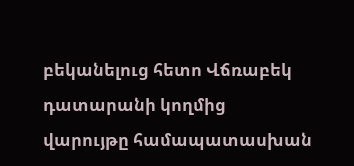բեկանելուց հետո Վճռաբեկ դատարանի կողմից վարույթը համապատասխան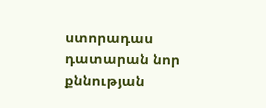ստորադաս դատարան նոր քննության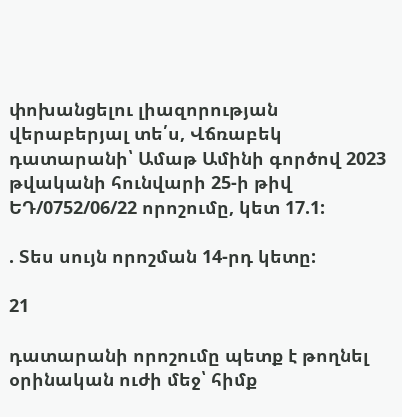փոխանցելու լիազորության վերաբերյալ տե՛ս, Վճռաբեկ դատարանի՝ Ամաթ Ամինի գործով 2023 թվականի հունվարի 25-ի թիվ ԵԴ/0752/06/22 որոշումը, կետ 17.1:

. Տես սույն որոշման 14-րդ կետը:

21

դատարանի որոշումը պետք է թողնել օրինական ուժի մեջ՝ հիմք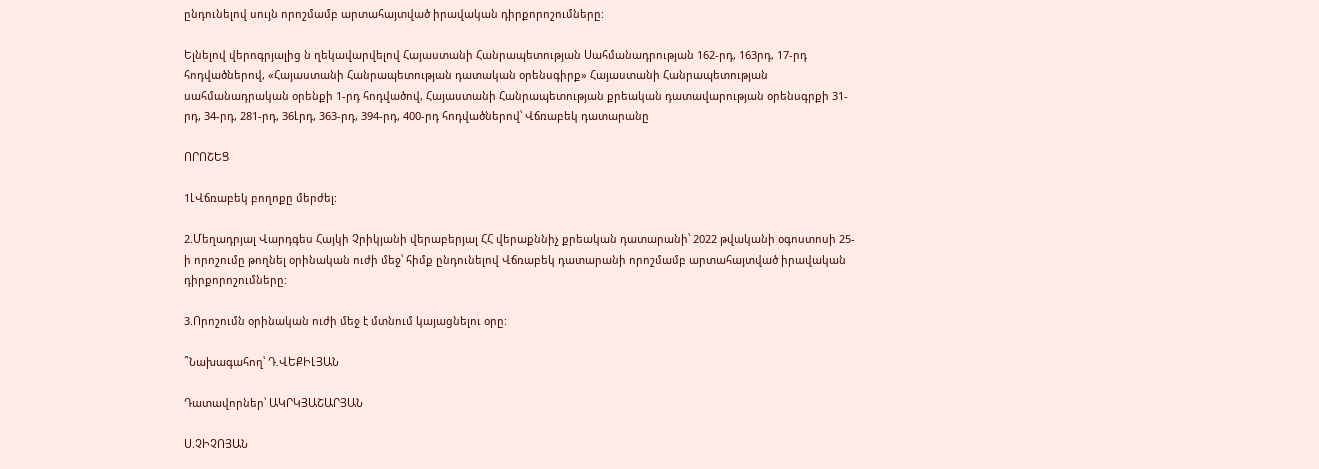ընդունելով սույն որոշմամբ արտահայտված իրավական դիրքորոշումները:

Ելնելով վերոգրյալից ն ղեկավարվելով Հայաստանի Հանրապետության Սահմանադրության 162-րդ, 163րդ, 17-րդ հոդվածներով, «Հայաստանի Հանրապետության դատական օրենսգիրք» Հայաստանի Հանրապետության սահմանադրական օրենքի 1-րդ հոդվածով, Հայաստանի Հանրապետության քրեական դատավարության օրենսգրքի 31-րդ, 34-րդ, 281-րդ, 36Լրդ, 363-րդ, 394-րդ, 400-րդ հոդվածներով՝ Վճռաբեկ դատարանը

ՈՐՈՇԵՑ

1ԼՎճռաբեկ բողոքը մերժել:

2.Մեղադրյալ Վարդգես Հայկի Չրիկյանի վերաբերյալ ՀՀ վերաքննիչ քրեական դատարանի՝ 2022 թվականի օգոստոսի 25-ի որոշումը թողնել օրինական ուժի մեջ՝ հիմք ընդունելով Վճռաբեկ դատարանի որոշմամբ արտահայտված իրավական դիրքորոշումները:

3.Որոշումն օրինական ուժի մեջ է մտնում կայացնելու օրը:

՞Նախագահող՝ Դ.ՎԵՔԻԼՅԱՆ

Դատավորներ՝ ԱԿՐԿՅԱՇԱՐՅԱՆ

Ս.ՉԻՉՈՅԱՆ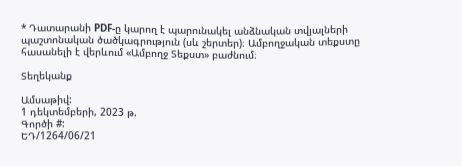* Դատարանի PDF-ը կարող է պարունակել անձնական տվյալների պաշտոնական ծածկագրություն (սև շերտեր)։ Ամբողջական տեքստը հասանելի է վերևում «Ամբողջ Տեքստ» բաժնում։

Տեղեկանք

Ամսաթիվ:
1 դեկտեմբերի, 2023 թ.
Գործի #:
ԵԴ/1264/06/21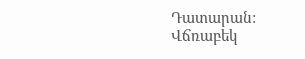Դատարան:
Վճռաբեկ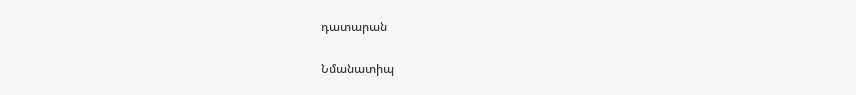դատարան

Նմանատիպ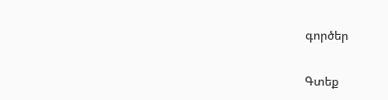գործեր

Գտեք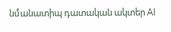նմանատիպ դատական ակտեր AI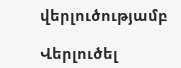վերլուծությամբ

Վերլուծել